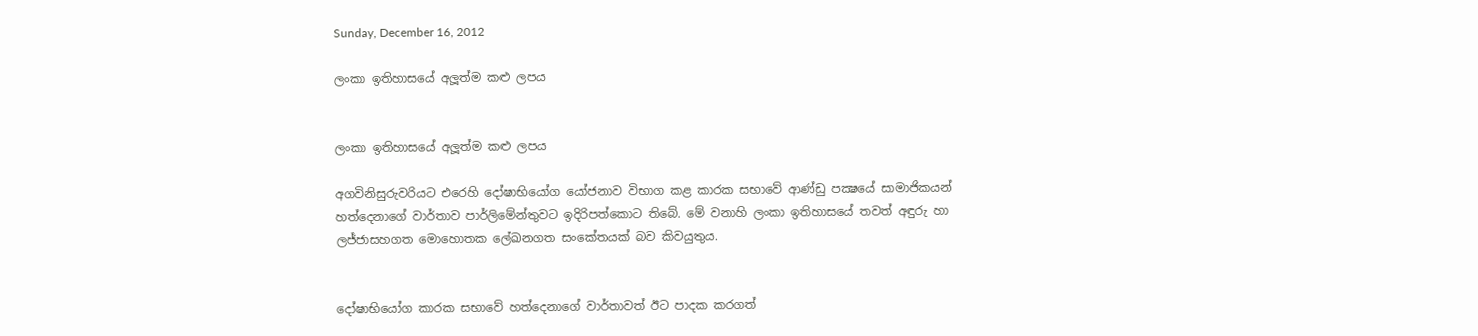Sunday, December 16, 2012

ලංකා ඉතිහාසයේ අලූත්ම කළු ලපය


ලංකා ඉතිහාසයේ අලූත්ම කළු ලපය

අගවිනිසුරුවරියට එරෙහි දෝෂාභියෝග යෝජනාව විභාග කළ කාරක සභාවේ ආණ්ඩු පක්‍ෂයේ සාමාජිකයන් හත්දෙනාගේ වාර්තාව පාර්ලිමේන්තුවට ඉදිරිපත්කොට තිබේ. මේ වනාහි ලංකා ඉතිහාසයේ තවත් අඳුරු හා ලජ්ජාසහගත මොහොතක ලේඛනගත සංකේතයක් බව කිවයුතුය.


දෝෂාභියෝග කාරක සභාවේ හත්දෙනාගේ වාර්තාවත් ඊට පාදක කරගත්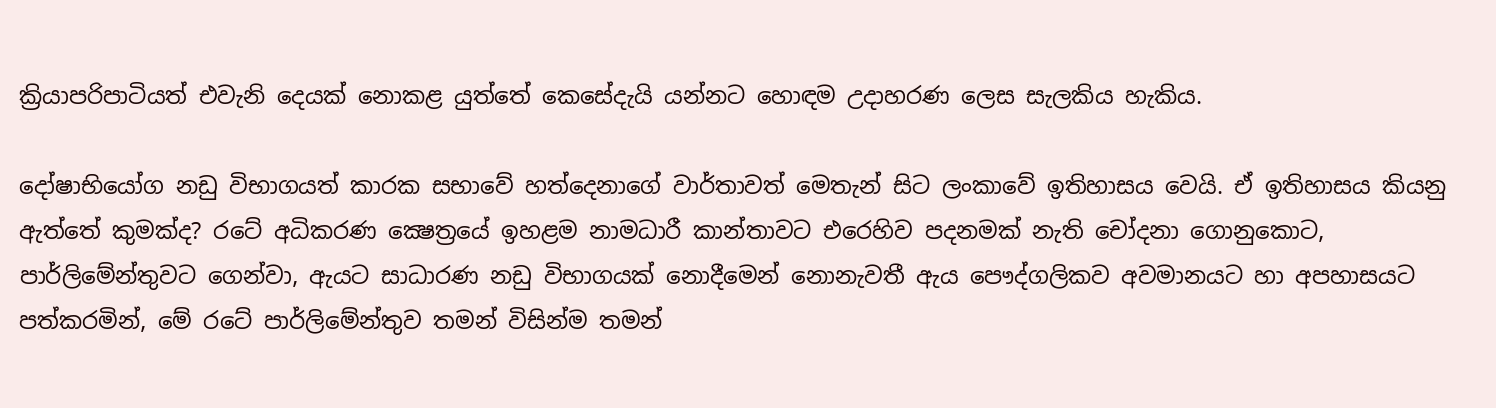ක්‍රියාපරිපාටියත් එවැනි දෙයක් නොකළ යුත්තේ කෙසේදැයි යන්නට හොඳම උදාහරණ ලෙස සැලකිය හැකිය.

දෝෂාභියෝග නඩු විභාගයත් කාරක සභාවේ හත්දෙනාගේ වාර්තාවත් මෙතැන් සිට ලංකාවේ ඉතිහාසය වෙයි. ඒ ඉතිහාසය කියනු ඇත්තේ කුමක්ද? රටේ අධිකරණ ක්‍ෂෙත්‍රයේ ඉහළම නාමධාරී කාන්තාවට එරෙහිව පදනමක් නැති චෝදනා ගොනුකොට, පාර්ලිමේන්තුවට ගෙන්වා, ඇයට සාධාරණ නඩු විභාගයක් නොදීමෙන් නොනැවතී ඇය පෞද්ගලිකව අවමානයට හා අපහාසයට පත්කරමින්, මේ රටේ පාර්ලිමේන්තුව තමන් විසින්ම තමන්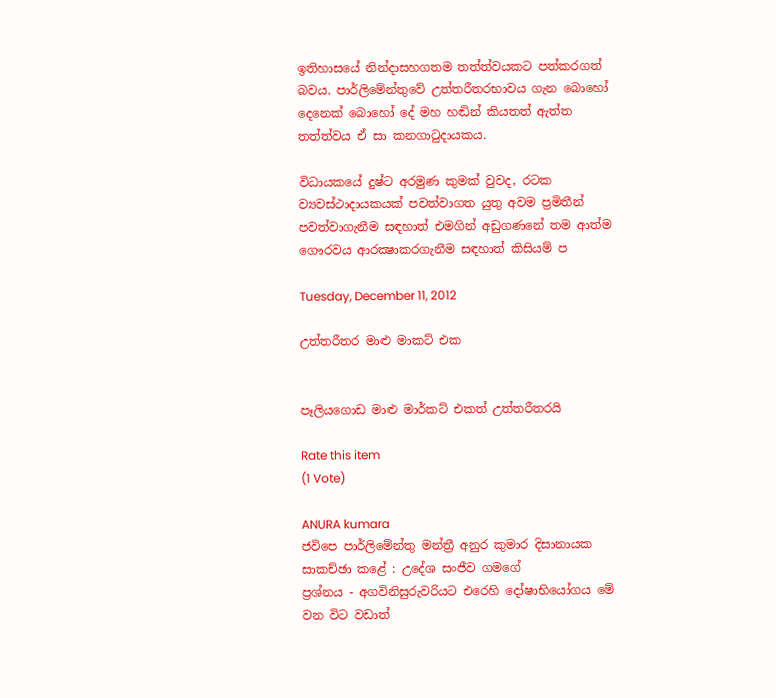ඉතිහාසයේ නින්දාසහගතම තත්ත්වයකට පත්කරගත් බවය. පාර්ලිමේන්තුවේ උත්තරීතරභාවය ගැන බොහෝ දෙනෙක් බොහෝ දේ මහ හඬින් කියතත් ඇත්ත තත්ත්වය ඒ සා කනගාටුදායකය.

විධායකයේ දුෂ්ට අරමුණ කුමක් වුවද, රටක ව්‍යවස්ථාදායකයක් පවත්වාගත යුතු අවම ප්‍රමිතීන් පවත්වාගැනීම සඳහාත් එමගින් අඩුගණනේ තම ආත්ම ගෞරවය ආරක්‍ෂාකරගැනීම සඳහාත් කිසියම් ප‍

Tuesday, December 11, 2012

උත්තරීතර මාළු මාකට් එක


පෑලියගොඩ මාළු මාර්කට්‌ එකත් උත්තරීතරයි

Rate this item
(1 Vote)

ANURA kumara
ජවිපෙ පාර්ලිමේන්තු මන්ත්‍රී අනුර කුමාර දිසානායක
සාකච්ඡා කළේ : උදේශ සංජීව ගමගේ
ප්‍රශ්නය - අගවිනිසුරුවරියට එරෙහි දෝෂාභියෝගය මේ වන විට වඩාත්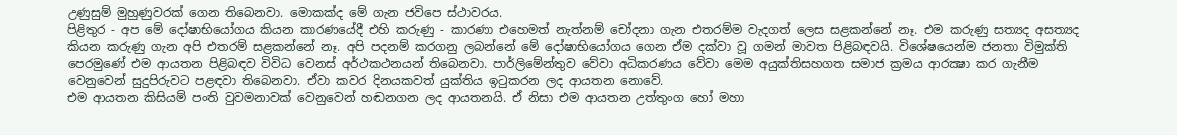උණුසුම් මුහුණුවරක්‌ ගෙන තිබෙනවා. මොකක්‌ද මේ ගැන ජවිපෙ ස්‌ථාවරය.
පිළිතුර - අප මේ දෝෂාභියෝගය කියන කාරණයේදී එහි කරුණු - කාරණා එහෙමත් නැත්නම් චෝදනා ගැන එතරම්ම වැදගත් ලෙස සළකන්නේ නෑ. එම කරුණු සත්‍යද අසත්‍යද කියන කරුණු ගැන අපි එතරම් සළකන්නේ නෑ. අපි පදනම් කරගනු ලබන්නේ මේ දෝෂාභියෝගය ගෙන ඒම දක්‌වා වූ ගමන් මාවත පිළිබඳවයි. විශේෂයෙන්ම ජනතා විමුක්‌ති පෙරමුණේ එම ආයතන පිළිබඳව විවිධ වෙනස්‌ අර්ථකථනයන් තිබෙනවා. පාර්ලිමේන්තුව වේවා අධිකරණය වේවා මෙම අයුක්‌තිසහගත සමාජ ක්‍රමය ආරක්‍ෂා කර ගැනීම වෙනුවෙන් සුදුපිරුවට පළඳවා තිබෙනවා. ඒවා කවර දිනයකවත් යුක්‌තිය ඉටුකරන ලද ආයතන නොවේ.
එම ආයතන කිසියම් පංති වුවමනාවක්‌ වෙනුවෙන් හඬනගන ලද ආයතනයි. ඒ නිසා එම ආයතන උත්තුංග හෝ මහා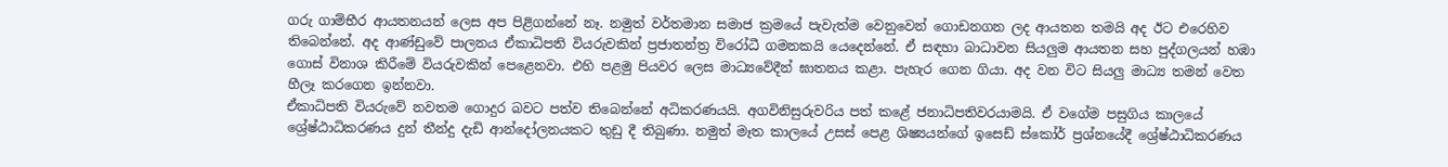ගරු ගාම්භීර ආයතනයන් ලෙස අප පිළිගන්නේ නෑ. නමුත් වර්තමාන සමාජ ක්‍රමයේ පැවැත්ම වෙනුවෙන් ගොඩනගන ලද ආයතන තමයි අද ඊට එරෙහිව තිබෙන්නේ. අද ආණ්‌ඩුවේ පාලනය ඒකාධිපති වියරුවකින් ප්‍රජාතන්ත්‍ර විරෝධී ගමනකයි යෙදෙන්නේ. ඒ සඳහා බාධාවන සියලුම ආයතන සහ පුද්ගලයන් හඹා ගොස්‌ විනාශ කිරීමේ වියරුවකින් පෙළෙනවා. එහි පළමු පියවර ලෙස මාධ්‍යවේදීන් ඝාතනය කළා. පැහැර ගෙන ගියා. අද වන විට සියලු මාධ්‍ය තමන් වෙත හීලෑ කරගෙන ඉන්නවා.
ඒකාධිපති වියරුවේ නවතම ගොදුර බවට පත්ව තිබෙන්නේ අධිකරණයයි. අගවිනිසුරුවරිය පත් කළේ ජනාධිපතිවරයාමයි. ඒ වගේම පසුගිය කාලයේ ශ්‍රේෂ්ඨාධිකරණය දුන් තීන්දු දැඩි ආන්දෝලනයකට තුඩු දී තිබුණා. නමුත් මෑත කාලයේ උසස්‌ පෙළ ශිෂ්‍යයන්ගේ ඉසෙඩ් ස්‌කෝර් ප්‍රශ්නයේදී ශ්‍රේෂ්ඨාධිකරණය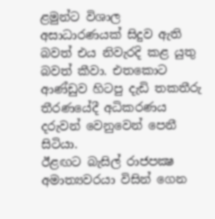ළමුන්ට විශාල අසාධාරණයක්‌ සිදුව ඇති බවත් එය නිවැරදි කළ යුතු බවත් කීවා. එතකොට ආණ්‌ඩුව හිටපු දැඩි තකතීරු තීරණයේදී අධිකරණය දරුවන් වෙනුවෙන් පෙනී සිටියා.
ඊළඟට බැසිල් රාජපක්‍ෂ අමාත්‍යවරයා විසින් ගෙන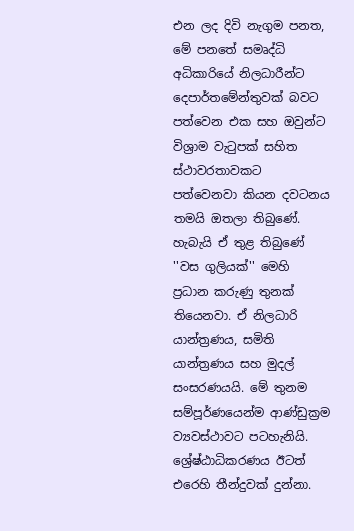එන ලද දිවි නැගුම පනත, මේ පනතේ සමෘද්ධි අධිකාරියේ නිලධාරීන්ට දෙපාර්තමේන්තුවක්‌ බවට පත්වෙන එක සහ ඔවුන්ට විශ්‍රාම වැටුපක්‌ සහිත ස්‌ථාවරතාවකට පත්වෙනවා කියන දවටනය තමයි ඔතලා තිබුණේ. හැබැයි ඒ තුළ තිබුණේ ''වස ගුලියක්‌'' මෙහි ප්‍රධාන කරුණු තුනක්‌ තියෙනවා. ඒ නිලධාරි යාන්ත්‍රණය, සමිති යාන්ත්‍රණය සහ මුදල් සංසරණයයි. මේ තුනම සම්පූර්ණයෙන්ම ආණ්‌ඩුක්‍රම ව්‍යවස්‌ථාවට පටහැනියි. ශ්‍රේෂ්ඨාධිකරණය ඊටත් එරෙහි තීන්දුවක්‌ දුන්නා.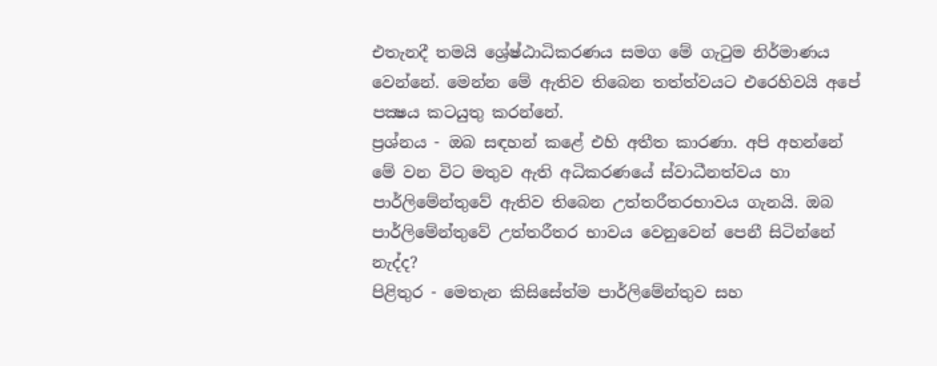එතැනදී තමයි ශ්‍රේෂ්ඨාධිකරණය සමග මේ ගැටුම නිර්මාණය වෙන්නේ. මෙන්න මේ ඇතිව තිබෙන තත්ත්වයට එරෙහිවයි අපේ පක්‍ෂය කටයුතු කරන්නේ.
ප්‍රශ්නය - ඔබ සඳහන් කළේ එහි අතීත කාරණා. අපි අහන්නේ මේ වන විට මතුව ඇති අධිකරණයේ ස්‌වාධීනත්වය හා පාර්ලිමේන්තුවේ ඇතිව තිබෙන උත්තරීතරභාවය ගැනයි. ඔබ පාර්ලිමේන්තුවේ උත්තරීතර භාවය වෙනුවෙන් පෙනී සිටින්නේ නැද්ද?
පිළිතුර - මෙතැන කිසිසේත්ම පාර්ලිමේන්තුව සහ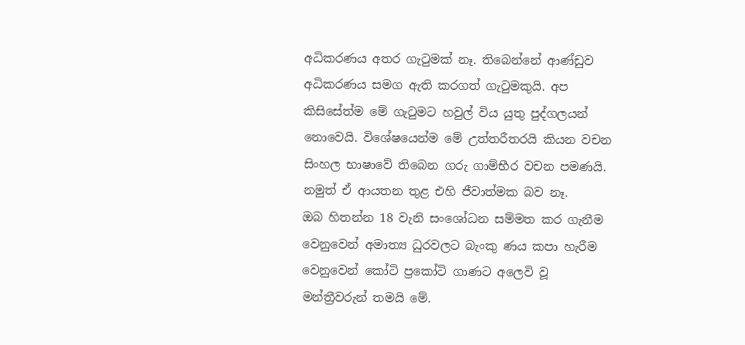අධිකරණය අතර ගැටුමක්‌ නෑ. තිබෙන්නේ ආණ්‌ඩුව අධිකරණය සමග ඇති කරගත් ගැටුමකුයි. අප කිසිසේත්ම මේ ගැටුමට හවුල් විය යුතු පුද්ගලයන් නොවෙයි. විශේෂයෙන්ම මේ උත්තරීතරයි කියන වචන සිංහල භාෂාවේ තිබෙන ගරු ගාම්භීර වචන පමණයි. නමුත් ඒ ආයතන තුළ එහි ජීවාත්මක බව නෑ.
ඔබ හිතන්න 18 වැනි සංශෝධන සම්මත කර ගැනීම වෙනුවෙන් අමාත්‍ය ධුරවලට බැංකු ණය කපා හැරීම වෙනුවෙන් කෝටි ප්‍රකෝටි ගාණට අලෙවි වූ මන්ත්‍රීවරුන් තමයි මේ.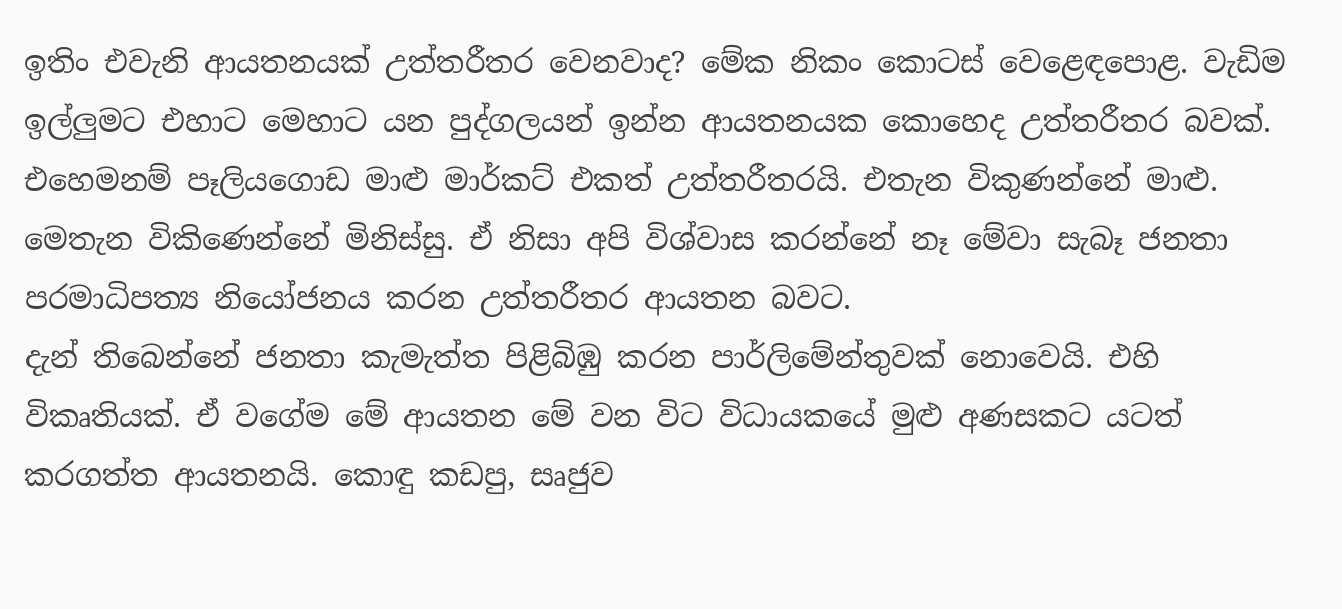ඉතිං එවැනි ආයතනයක්‌ උත්තරීතර වෙනවාද? මේක නිකං කොටස්‌ වෙළෙඳපොළ. වැඩිම ඉල්ලුමට එහාට මෙහාට යන පුද්ගලයන් ඉන්න ආයතනයක කොහෙද උත්තරීතර බවක්‌. එහෙමනම් පෑලියගොඩ මාළු මාර්කට්‌ එකත් උත්තරීතරයි. එතැන විකුණන්නේ මාළු. මෙතැන විකිණෙන්නේ මිනිස්‌සු. ඒ නිසා අපි විශ්වාස කරන්නේ නෑ මේවා සැබෑ ජනතා පරමාධිපත්‍ය නියෝජනය කරන උත්තරීතර ආයතන බවට.
දැන් තිබෙන්නේ ජනතා කැමැත්ත පිළිබිඹු කරන පාර්ලිමේන්තුවක්‌ නොවෙයි. එහි විකෘතියක්‌. ඒ වගේම මේ ආයතන මේ වන විට විධායකයේ මුළු අණසකට යටත් කරගත්ත ආයතනයි. කොඳු කඩපු, සෘජුව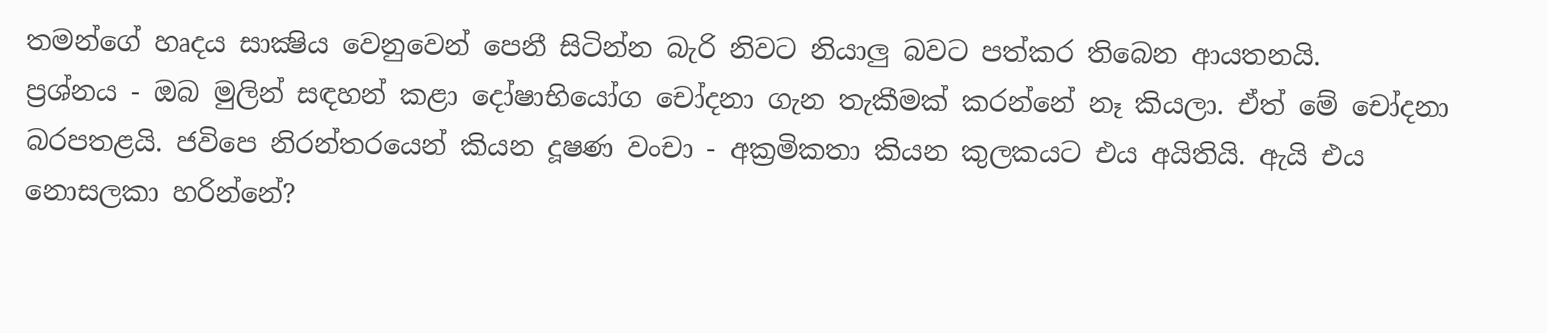තමන්ගේ හෘදය සාක්‍ෂිය වෙනුවෙන් පෙනී සිටින්න බැරි නිවට නියාලු බවට පත්කර තිබෙන ආයතනයි.
ප්‍රශ්නය - ඔබ මුලින් සඳහන් කළා දෝෂාභියෝග චෝදනා ගැන තැකීමක්‌ කරන්නේ නෑ කියලා. ඒත් මේ චෝදනා බරපතළයි. ජවිපෙ නිරන්තරයෙන් කියන දූෂණ වංචා - අක්‍රමිකතා කියන කුලකයට එය අයිතියි. ඇයි එය නොසලකා හරින්නේ?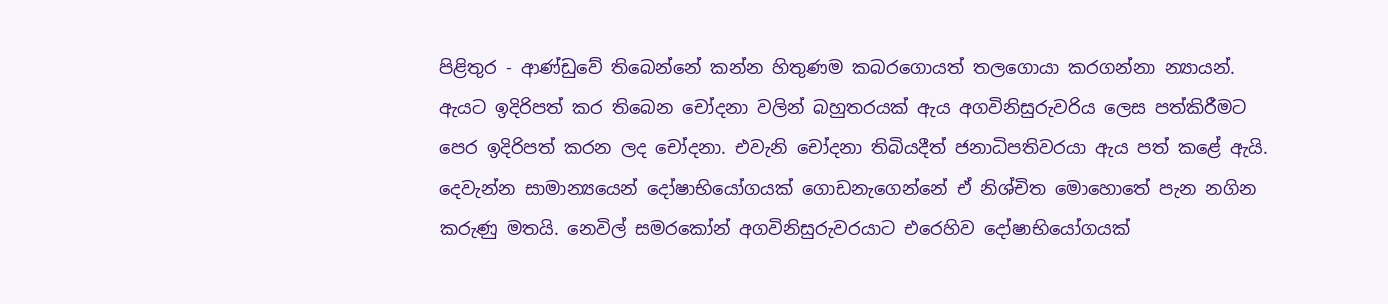පිළිතුර - ආණ්‌ඩුවේ තිබෙන්නේ කන්න හිතුණම කබරගොයත් තලගොයා කරගන්නා න්‍යායන්. ඇයට ඉදිරිපත් කර තිබෙන චෝදනා වලින් බහුතරයක්‌ ඇය අගවිනිසුරුවරිය ලෙස පත්කිරීමට පෙර ඉදිරිපත් කරන ලද චෝදනා. එවැනි චෝදනා තිබියදීත් ජනාධිපතිවරයා ඇය පත් කළේ ඇයි. දෙවැන්න සාමාන්‍යයෙන් දෝෂාභියෝගයක්‌ ගොඩනැගෙන්නේ ඒ නිශ්චිත මොහොතේ පැන නගින කරුණු මතයි. නෙවිල් සමරකෝන් අගවිනිසුරුවරයාට එරෙහිව දෝෂාභියෝගයක්‌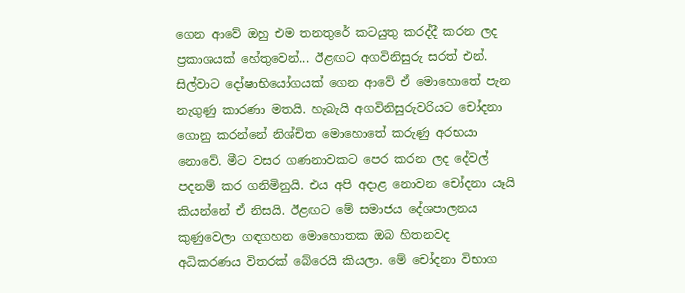ගෙන ආවේ ඔහු එම තනතුරේ කටයුතු කරද්දී කරන ලද ප්‍රකාශයක්‌ හේතුවෙන්... ඊළඟට අගවිනිසුරු සරත් එන්. සිල්වාට දෝෂාභියෝගයක්‌ ගෙන ආවේ ඒ මොහොතේ පැන නැගුණු කාරණා මතයි. හැබැයි අගවිනිසුරුවරියට චෝදනා ගොනු කරන්නේ නිශ්චිත මොහොතේ කරුණු අරභයා නොවේ. මීට වසර ගණනාවකට පෙර කරන ලද දේවල් පදනම් කර ගනිමිනුයි. එය අපි අදාළ නොවන චෝදනා යෑයි කියන්නේ ඒ නිසයි. ඊළඟට මේ සමාජය දේශපාලනය කුණුවෙලා ගඳගහන මොහොතක ඔබ හිතනවද අධිකරණය විතරක්‌ බේරෙයි කියලා. මේ චෝදනා විභාග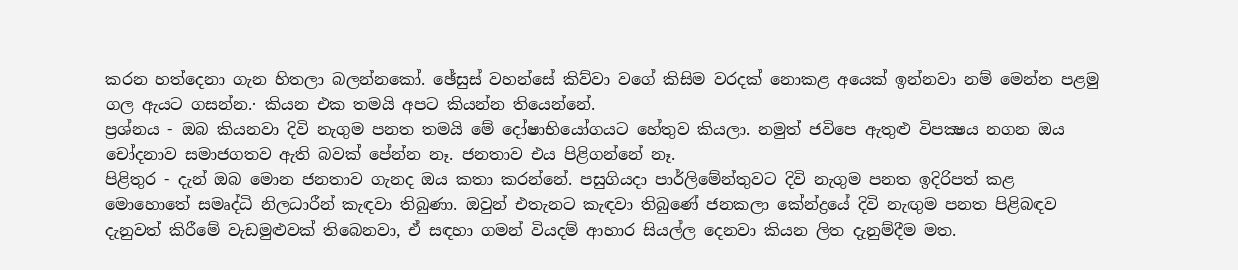කරන හත්දෙනා ගැන හිතලා බලන්නකෝ. ඡේසුස්‌ වහන්සේ කිව්වා වගේ කිසිම වරදක්‌ නොකළ අයෙක්‌ ඉන්නවා නම් මෙන්න පළමු ගල ඇයට ගසන්න.· කියන එක තමයි අපට කියන්න තියෙන්නේ.
ප්‍රශ්නය - ඔබ කියනවා දිවි නැගුම පනත තමයි මේ දෝෂාභියෝගයට හේතුව කියලා. නමුත් ජවිපෙ ඇතුළු විපක්‍ෂය නගන ඔය චෝදනාව සමාජගතව ඇති බවක්‌ පේන්න නෑ. ජනතාව එය පිළිගන්නේ නෑ.
පිළිතුර - දැන් ඔබ මොන ජනතාව ගැනද ඔය කතා කරන්නේ. පසුගියදා පාර්ලිමේන්තුවට දිවි නැගුම පනත ඉදිරිපත් කළ මොහොතේ සමෘද්ධි නිලධාරීන් කැඳවා තිබුණා. ඔවුන් එතැනට කැඳවා තිබුණේ ජනකලා කේන්ද්‍රයේ දිවි නැඟුම පනත පිළිබඳව දැනුවත් කිරීමේ වැඩමුළුවක්‌ තිබෙනවා, ඒ සඳහා ගමන් වියදම් ආහාර සියල්ල දෙනවා කියන ලිත දැනුම්දීම මත.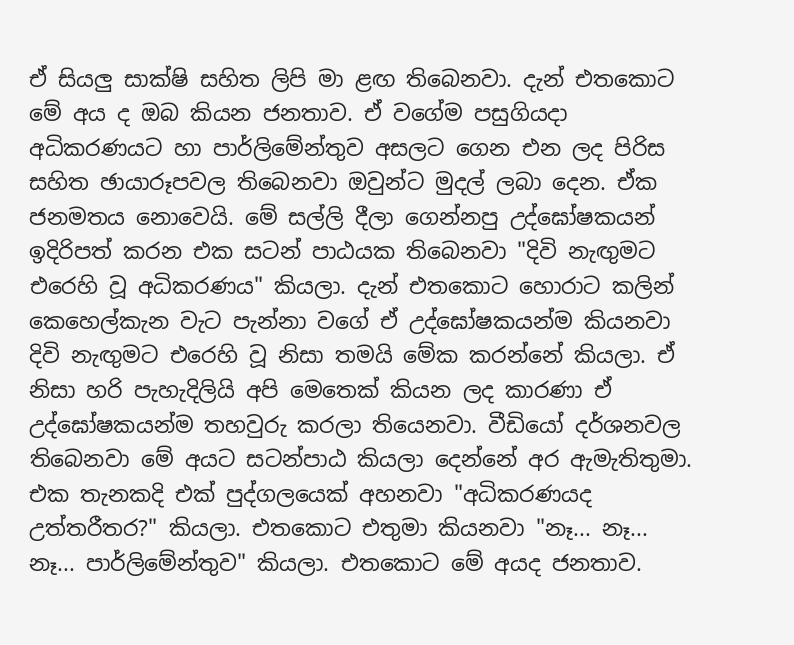ඒ සියලු සාක්‌ෂි සහිත ලිපි මා ළඟ තිබෙනවා. දැන් එතකොට මේ අය ද ඔබ කියන ජනතාව. ඒ වගේම පසුගියදා අධිකරණයට හා පාර්ලිමේන්තුව අසලට ගෙන එන ලද පිරිස සහිත ඡායාරූපවල තිබෙනවා ඔවුන්ට මුදල් ලබා දෙන. ඒක ජනමතය නොවෙයි. මේ සල්ලි දීලා ගෙන්නපු උද්ඝෝෂකයන් ඉදිරිපත් කරන එක සටන් පාඨයක තිබෙනවා "දිවි නැඟුමට එරෙහි වූ අධිකරණය" කියලා. දැන් එතකොට හොරාට කලින් කෙහෙල්කැන වැට පැන්නා වගේ ඒ උද්ඝෝෂකයන්ම කියනවා දිවි නැඟුමට එරෙහි වූ නිසා තමයි මේක කරන්නේ කියලා. ඒ නිසා හරි පැහැදිලියි අපි මෙතෙක්‌ කියන ලද කාරණා ඒ උද්ඝෝෂකයන්ම තහවුරු කරලා තියෙනවා. වීඩියෝ දර්ශනවල තිබෙනවා මේ අයට සටන්පාඨ කියලා දෙන්නේ අර ඇමැතිතුමා. එක තැනකදි එක්‌ පුද්ගලයෙක්‌ අහනවා "අධිකරණයද උත්තරීතර?" කියලා. එතකොට එතුමා කියනවා "නෑ... නෑ... නෑ... පාර්ලිමේන්තුව" කියලා. එතකොට මේ අයද ජනතාව.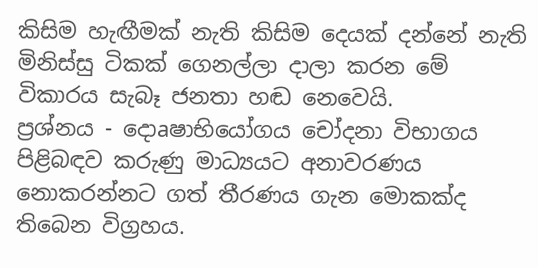කිසිම හැඟීමක්‌ නැති කිසිම දෙයක්‌ දන්නේ නැති මිනිස්‌සු ටිකක්‌ ගෙනල්ලා දාලා කරන මේ විකාරය සැබෑ ජනතා හඬ නෙවෙයි.
ප්‍රශ්නය - දොaෂාභියෝගය චෝදනා විභාගය පිළිබඳව කරුණු මාධ්‍යයට අනාවරණය නොකරන්නට ගත් තීරණය ගැන මොකක්‌ද තිබෙන විග්‍රහය.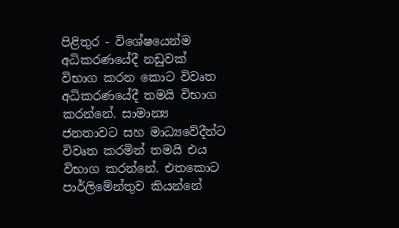පිළිතුර - විශේෂයෙන්ම අධිකරණයේදී නඩුවක්‌ විභාග කරන කොට විවෘත අධිකරණයේදී තමයි විභාග කරන්නේ. සාමාන්‍ය ජනතාවට සහ මාධ්‍යවේදීන්ට විවෘත කරමින් තමයි එය විභාග කරන්නේ. එතකොට පාර්ලිමේන්තුව කියන්නේ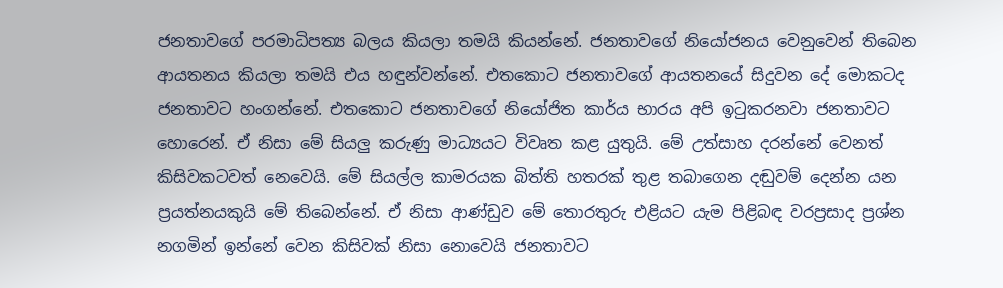ජනතාවගේ පරමාධිපත්‍ය බලය කියලා තමයි කියන්නේ. ජනතාවගේ නියෝජනය වෙනුවෙන් තිබෙන ආයතනය කියලා තමයි එය හඳුන්වන්නේ. එතකොට ජනතාවගේ ආයතනයේ සිදුවන දේ මොකටද ජනතාවට හංගන්නේ. එතකොට ජනතාවගේ නියෝජිත කාර්ය භාරය අපි ඉටුකරනවා ජනතාවට හොරෙන්. ඒ නිසා මේ සියලු කරුණු මාධ්‍යයට විවෘත කළ යුතුයි. මේ උත්සාහ දරන්නේ වෙනත් කිසිවකටවත් නෙවෙයි. මේ සියල්ල කාමරයක බිත්ති හතරක්‌ තුළ තබාගෙන දඬුවම් දෙන්න යන ප්‍රයත්නයකුයි මේ තිබෙන්නේ. ඒ නිසා ආණ්‌ඩුව මේ තොරතුරු එළියට යැම පිළිබඳ වරප්‍රසාද ප්‍රශ්න නගමින් ඉන්නේ වෙන කිසිවක්‌ නිසා නොවෙයි ජනතාවට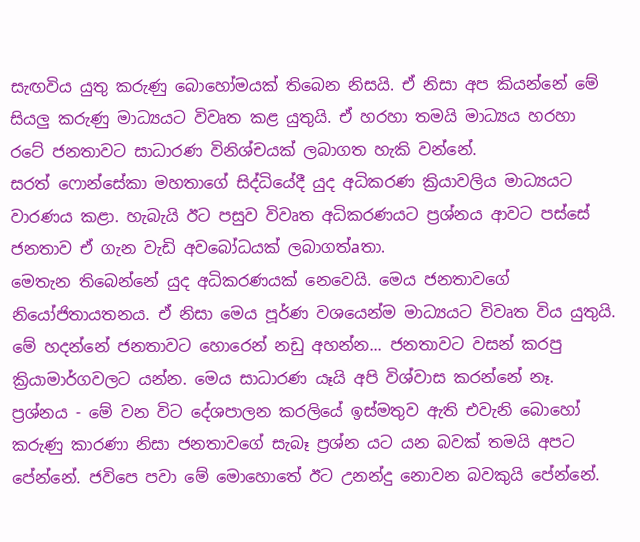සැඟවිය යුතු කරුණු බොහෝමයක්‌ තිබෙන නිසයි. ඒ නිසා අප කියන්නේ මේ සියලු කරුණු මාධ්‍යයට විවෘත කළ යුතුයි. ඒ හරහා තමයි මාධ්‍යය හරහා රටේ ජනතාවට සාධාරණ විනිශ්චයක්‌ ලබාගත හැකි වන්නේ.
සරත් ෆොන්සේකා මහතාගේ සිද්ධියේදී යුද අධිකරණ ක්‍රියාවලිය මාධ්‍යයට වාරණය කළා. හැබැයි ඊට පසුව විවෘත අධිකරණයට ප්‍රශ්නය ආවට පස්‌සේ ජනතාව ඒ ගැන වැඩි අවබෝධයක්‌ ලබාගත්aතා.
මෙතැන තිබෙන්නේ යුද අධිකරණයක්‌ නෙවෙයි. මෙය ජනතාවගේ නියෝජිතායතනය. ඒ නිසා මෙය පූර්ණ වශයෙන්ම මාධ්‍යයට විවෘත විය යුතුයි. මේ හදන්නේ ජනතාවට හොරෙන් නඩු අහන්න... ජනතාවට වසන් කරපු ක්‍රියාමාර්ගවලට යන්න. මෙය සාධාරණ යෑයි අපි විශ්වාස කරන්නේ නෑ.
ප්‍රශ්නය - මේ වන විට දේශපාලන කරලියේ ඉස්‌මතුව ඇති එවැනි බොහෝ කරුණු කාරණා නිසා ජනතාවගේ සැබෑ ප්‍රශ්න යට යන බවක්‌ තමයි අපට පේන්නේ. ජවිපෙ පවා මේ මොහොතේ ඊට උනන්දු නොවන බවකුයි පේන්නේ.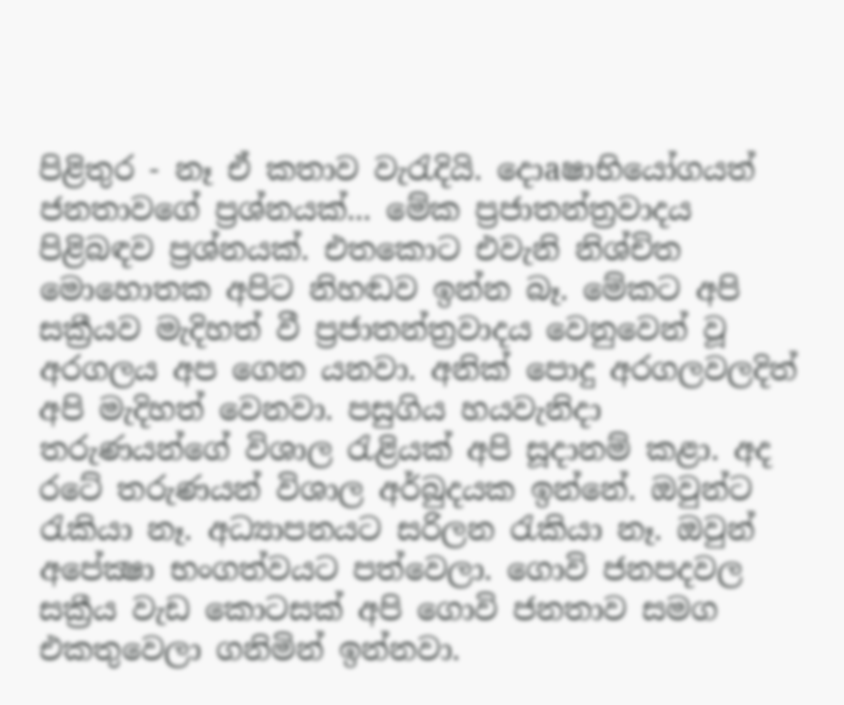පිළිතුර - නෑ ඒ කතාව වැරැදියි. දොaෂාභියෝගයත් ජනතාවගේ ප්‍රශ්නයක්‌... මේක ප්‍රජාතන්ත්‍රවාදය පිළිබඳව ප්‍රශ්නයක්‌. එතකොට එවැනි නිශ්චිත මොහොතක අපිට නිහඬව ඉන්න බෑ. මේකට අපි සක්‍රීයව මැදිහත් වී ප්‍රජාතන්ත්‍රවාදය වෙනුවෙන් වූ අරගලය අප ගෙන යනවා. අනික්‌ පොදු අරගලවලදිත් අපි මැදිහත් වෙනවා. පසුගිය හයවැනිදා තරුණයන්ගේ විශාල රැළියක්‌ අපි සූදානම් කළා. අද රටේ තරුණයන් විශාල අර්බුදයක ඉන්නේ. ඔවුන්ට
රැකියා නෑ. අධ්‍යාපනයට සරිලන රැකියා නෑ. ඔවුන් අපේක්‍ෂා භංගත්වයට පත්වෙලා. ගොවි ජනපදවල සක්‍රීය වැඩ කොටසක්‌ අපි ගොවි ජනතාව සමග එකතුවෙලා ගනිමින් ඉන්නවා.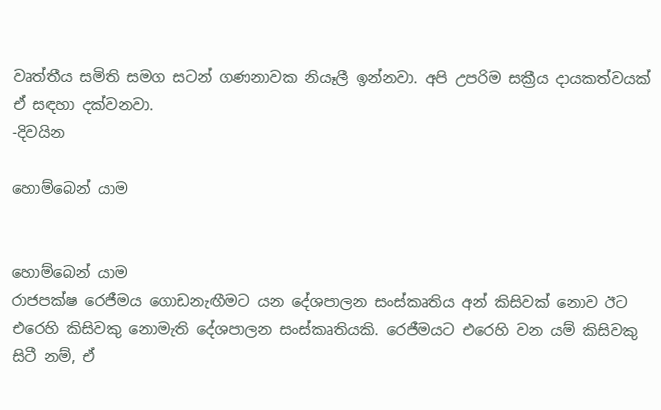වෘත්තීය සමිති සමග සටන් ගණනාවක නියෑලී ඉන්නවා. අපි උපරිම සක්‍රීය දායකත්වයක්‌ ඒ සඳහා දක්‌වනවා.
-දිවයින

හොම්බෙන් යාම


හොම්බෙන් යාම
රාජපක්ෂ රෙජීමය ගොඩනැඟීමට යන දේශපාලන සංස්කෘතිය අන් කිසිවක් නොව ඊට එරෙහි කිසිවකු නොමැති දේශපාලන සංස්කෘතියකි. රෙජීමයට එරෙහි වන යම් කිසිවකු සිටී නම්, ඒ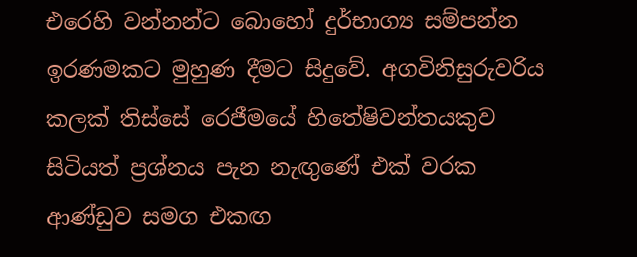එරෙහි වන්නන්ට බොහෝ දුර්භාග්‍ය සම්පන්න ඉරණමකට මුහුණ දීමට සිදුවේ. අගවිනිසුරුවරිය කලක් තිස්සේ රෙජීමයේ හිතේෂිවන්තයකුව සිටියත් ප්‍රශ්නය පැන නැඟුණේ එක් වරක ආණ්ඩුව සමග එකඟ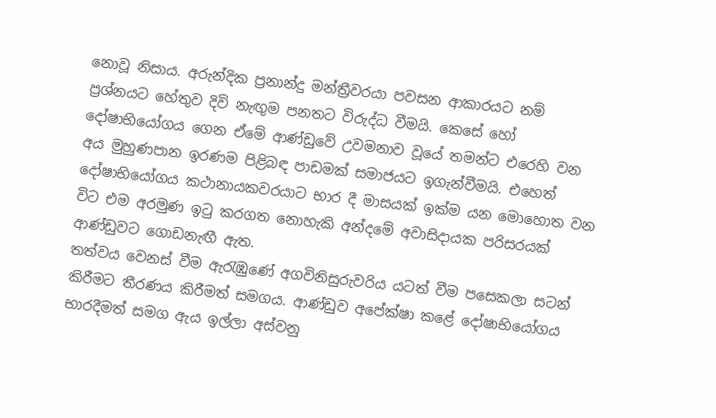නොවූ නිසාය. අරුන්දික ප්‍රනාන්දු මන්ත්‍රීවරයා පවසන ආකාරයට නම් ප්‍රශ්නයට හේතුව දිවි නැඟුම පනතට විරුද්ධ වීමයි. කෙසේ හෝ දෝෂාභියෝගය ගෙන ඒමේ ආණ්ඩුවේ උවමනාව වූයේ තමන්ට එරෙහි වන අය මුහුණපාන ඉරණම පිළිබඳ පාඩමක් සමාජයට ඉගැන්වීමයි. එහෙත් දෝෂාභියෝගය කථානායකවරයාට භාර දී මාසයක් ඉක්ම යන මොහොත වන විට එම අරමුණ ඉටු කරගත නොහැකි අන්දමේ අවාසිදායක පරිසරයක් ආණ්ඩුවට ගොඩනැඟී ඇත.
තත්වය වෙනස් වීම ඇරැඹුණේ අගවිනිසුරුවරිය යටත් වීම පසෙකලා සටන් කිරීමට තීරණය කිරීමත් සමගය. ආණ්ඩුව අපේක්ෂා කළේ දෝෂාභියෝගය භාරදීමත් සමග ඇය ඉල්ලා අස්වනු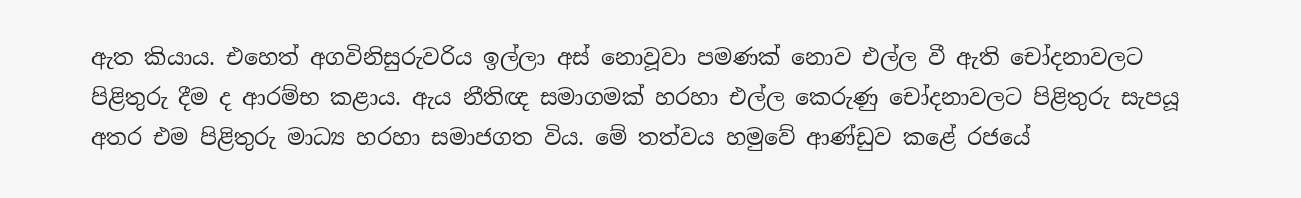ඇත කියාය. එහෙත් අගවිනිසුරුවරිය ඉල්ලා අස් නොවූවා පමණක් නොව එල්ල වී ඇති චෝදනාවලට පිළිතුරු දීම ද ආරම්භ කළාය. ඇය නීතිඥ සමාගමක් හරහා එල්ල කෙරුණු චෝදනාවලට පිළිතුරු සැපයූ අතර එම පිළිතුරු මාධ්‍ය හරහා සමාජගත විය. මේ තත්වය හමුවේ ආණ්ඩුව කළේ රජයේ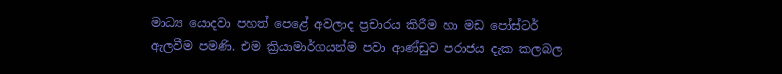මාධ්‍ය යොදවා පහත් පෙළේ අවලාද ප්‍රචාරය කිරීම හා මඩ පෝස්ටර් ඇලවීම පමණි. එම ක්‍රියාමාර්ගයන්ම පවා ආණ්ඩුව පරාජය දැක කලබල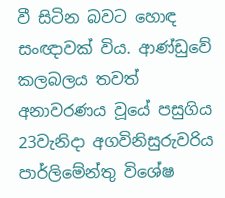වී සිටින බවට හොඳ සංඥාවක් විය. ආණ්ඩුවේ කලබලය තවත් අනාවරණය වූයේ පසුගිය 23වැනිදා අගවිනිසුරුවරිය පාර්ලිමේන්තු විශේෂ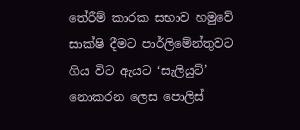තේරීම් කාරක සභාව හමුවේ සාක්ෂි දීමට පාර්ලිමේන්තුවට ගිය විට ඇයට ‘සැලියුට්’ නොකරන ලෙස පොලිස්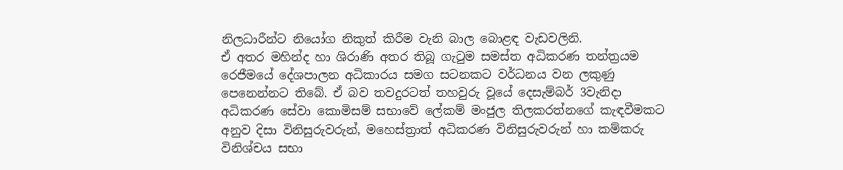නිලධාරීන්ට නියෝග නිකුත් කිරීම වැනි බාල බොළඳ වැඩවලිනි.
ඒ අතර මහින්ද හා ශිරාණි අතර තිබූ ගැටුම සමස්ත අධිකරණ තන්ත්‍රයම රෙජීමයේ දේශපාලන අධිකාරය සමග සටනකට වර්ධනය වන ලකුණු පෙනෙන්නට තිබේ. ඒ බව තවදුරටත් තහවුරු වූයේ දෙසැම්බර් 3වැනිදා අධිකරණ සේවා කොමිසම් සභාවේ ලේකම් මංජුල තිලකරත්නගේ කැඳවීමකට අනුව දිසා විනිසුරුවරුන්, මහෙස්ත්‍රාත් අධිකරණ විනිසුරුවරුන් හා කම්කරු විනිශ්චය සභා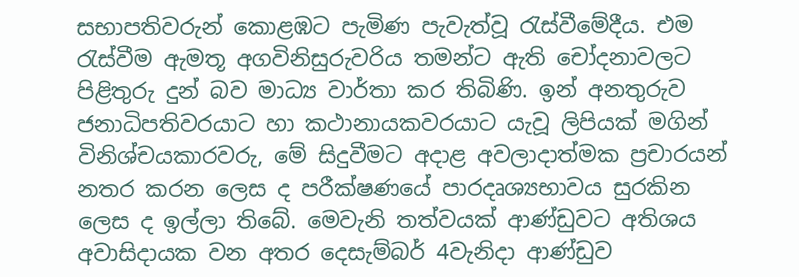සභාපතිවරුන් කොළඹට පැමිණ පැවැත්වූ රැස්වීමේදීය. එම රැස්වීම ඇමතූ අගවිනිසුරුවරිය තමන්ට ඇති චෝදනාවලට පිළිතුරු දුන් බව මාධ්‍ය වාර්තා කර තිබිණි. ඉන් අනතුරුව ජනාධිපතිවරයාට හා කථානායකවරයාට යැවූ ලිපියක් මගින් විනිශ්චයකාරවරු, මේ සිදුවීමට අදාළ අවලාදාත්මක ප්‍රචාරයන් නතර කරන ලෙස ද පරීක්ෂණයේ පාරදෘශ්‍යභාවය සුරකින ලෙස ද ඉල්ලා තිබේ. මෙවැනි තත්වයක් ආණ්ඩුවට අතිශය අවාසිදායක වන අතර දෙසැම්බර් 4වැනිදා ආණ්ඩුව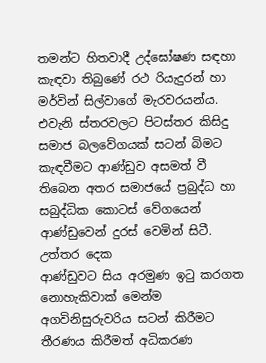තමන්ට හිතවාදී උද්ඝෝෂණ සඳහා කැඳවා තිබුණේ රථ රියැදුරන් හා මර්වින් සිල්වාගේ මැරවරයන්ය. එවැනි ස්තරවලට පිටස්තර කිසිදු සමාජ බලවේගයක් සටන් බිමට කැඳවීමට ආණ්ඩුව අසමත් වී තිබෙන අතර සමාජයේ ප්‍රබුද්ධ හා සබුද්ධික කොටස් වේගයෙන් ආණ්ඩුවෙන් දුරස් වෙමින් සිටී.
උත්තර දෙක
ආණ්ඩුවට සිය අරමුණ ඉටු කරගත නොහැකිවාක් මෙන්ම අගවිනිසුරුවරිය සටන් කිරීමට තීරණය කිරීමත් අධිකරණ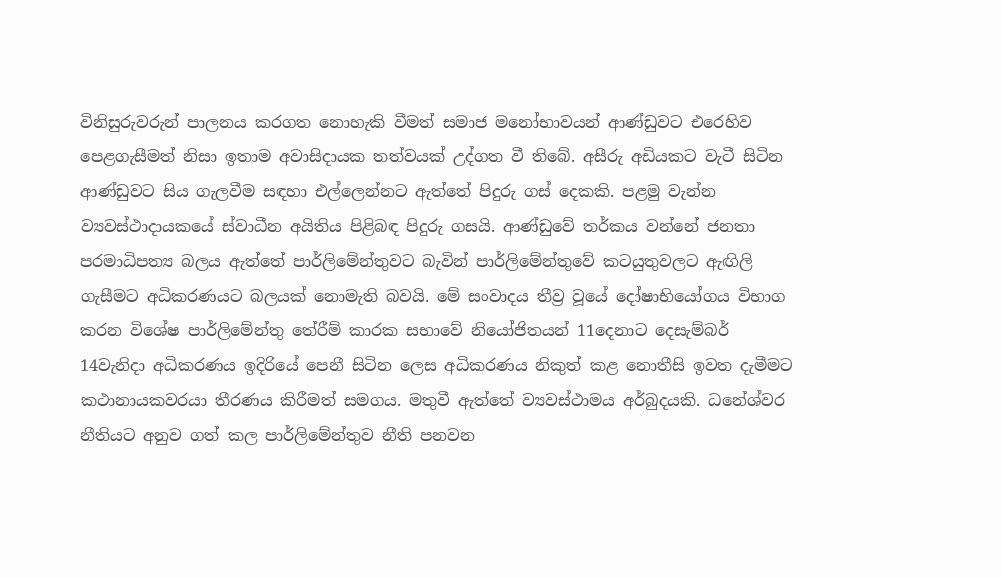විනිසුරුවරුන් පාලනය කරගත නොහැකි වීමත් සමාජ මනෝභාවයන් ආණ්ඩුවට එරෙහිව පෙළගැසීමත් නිසා ඉතාම අවාසිදායක තත්වයක් උද්ගත වී තිබේ. අසීරු අඩියකට වැටී සිටින ආණ්ඩුවට සිය ගැලවීම සඳහා එල්ලෙන්නට ඇත්තේ පිදුරු ගස් දෙකකි. පළමු වැන්න ව්‍යවස්ථාදායකයේ ස්වාධීන අයිතිය පිළිබඳ පිදුරු ගසයි. ආණ්ඩුවේ තර්කය වන්නේ ජනතා පරමාධිපත්‍ය බලය ඇත්තේ පාර්ලිමේන්තුවට බැවින් පාර්ලිමේන්තුවේ කටයුතුවලට ඇඟිලි ගැසීමට අධිකරණයට බලයක් නොමැති බවයි. මේ සංවාදය තීව්‍ර වූයේ දෝෂාභියෝගය විභාග කරන විශේෂ පාර්ලිමේන්තු තේරීම් කාරක සභාවේ නියෝජිතයන් 11දෙනාට දෙසැම්බර් 14වැනිදා අධිකරණය ඉදිරියේ පෙනී සිටින ලෙස අධිකරණය නිකුත් කළ නොතීසි ඉවත දැමීමට කථානායකවරයා තීරණය කිරීමත් සමගය. මතුවී ඇත්තේ ව්‍යවස්ථාමය අර්බුදයකි. ධනේශ්වර නීතියට අනුව ගත් කල පාර්ලිමේන්තුව නීති පනවන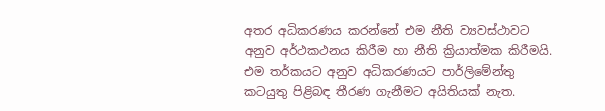අතර අධිකරණය කරන්නේ එම නීති ව්‍යවස්ථාවට අනුව අර්ථකථනය කිරීම හා නීති ක්‍රියාත්මක කිරීමයි. එම තර්කයට අනුව අධිකරණයට පාර්ලිමේන්තු කටයුතු පිළිබඳ තීරණ ගැනීමට අයිතියක් නැත.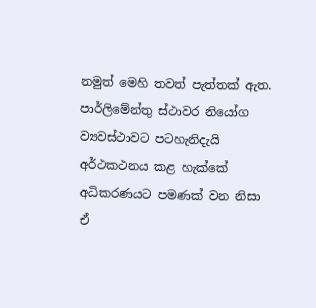නමුත් මෙහි තවත් පැත්තක් ඇත. පාර්ලිමේන්තු ස්ථාවර නියෝග ව්‍යවස්ථාවට පටහැනිදැයි අර්ථකථනය කළ හැක්කේ අධිකරණයට පමණක් වන නිසා ඒ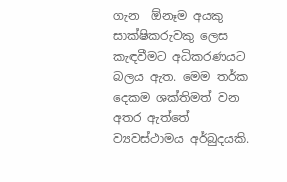ගැන  ඕනෑම අයකු සාක්ෂිකරුවකු ලෙස කැඳවීමට අධිකරණයට බලය ඇත. මෙම තර්ක දෙකම ශක්තිමත් වන අතර ඇත්තේ ව්‍යවස්ථාමය අර්බුදයකි.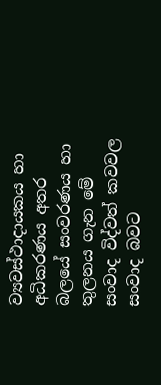ව්‍යවස්ථාදායකය හා අධිකරණය අතර බලයේ සංවරණය හා තුලනය ගැන මේ සංවාද විද්වත් කවවල සංවාද බවට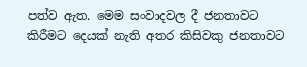පත්ව ඇත. මෙම සංවාදවල දී ජනතාවට කිරීමට දෙයක් නැති අතර කිසිවකු ජනතාවට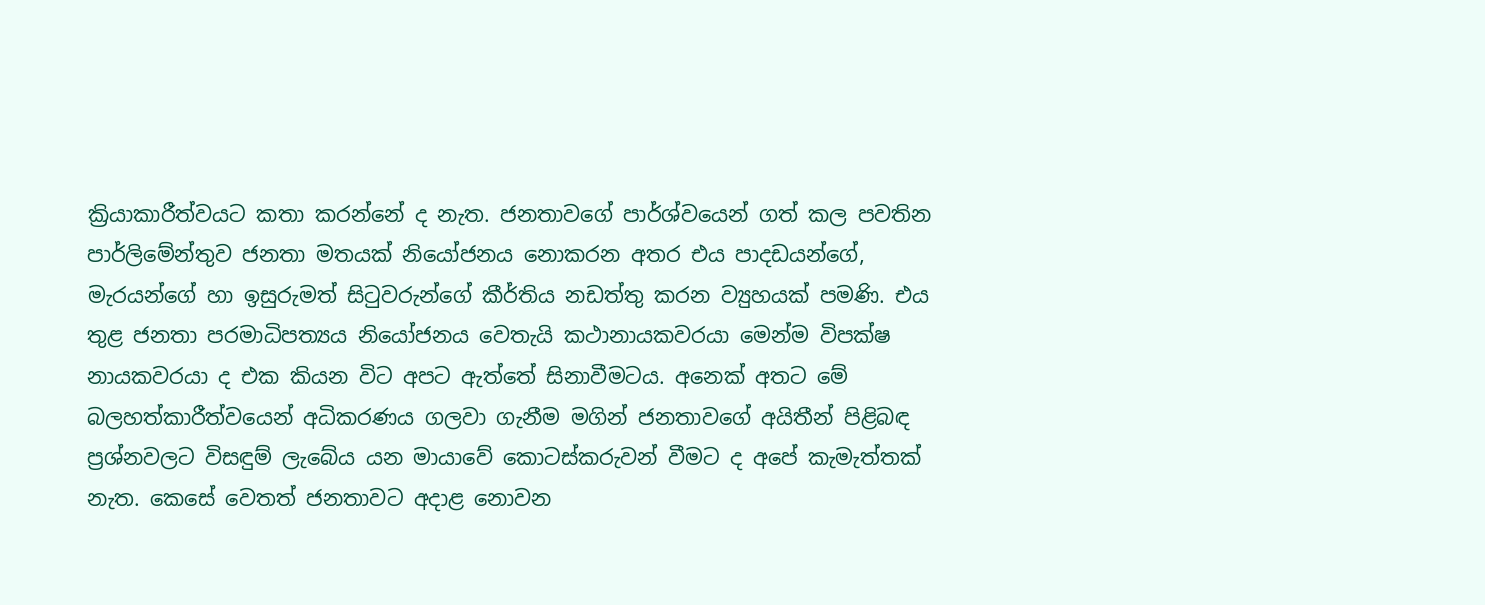ක්‍රියාකාරීත්වයට කතා කරන්නේ ද නැත. ජනතාවගේ පාර්ශ්වයෙන් ගත් කල පවතින පාර්ලිමේන්තුව ජනතා මතයක් නියෝජනය නොකරන අතර එය පාදඩයන්ගේ, මැරයන්ගේ හා ඉසුරුමත් සිටුවරුන්ගේ කීර්තිය නඩත්තු කරන ව්‍යුහයක් පමණි. එය තුළ ජනතා පරමාධිපත්‍යය නියෝජනය වෙතැයි කථානායකවරයා මෙන්ම විපක්ෂ නායකවරයා ද එක කියන විට අපට ඇත්තේ සිනාවීමටය. අනෙක් අතට මේ බලහත්කාරීත්වයෙන් අධිකරණය ගලවා ගැනීම මගින් ජනතාවගේ අයිතීන් පිළිබඳ ප්‍රශ්නවලට විසඳුම් ලැබේය යන මායාවේ කොටස්කරුවන් වීමට ද අපේ කැමැත්තක් නැත. කෙසේ වෙතත් ජනතාවට අදාළ නොවන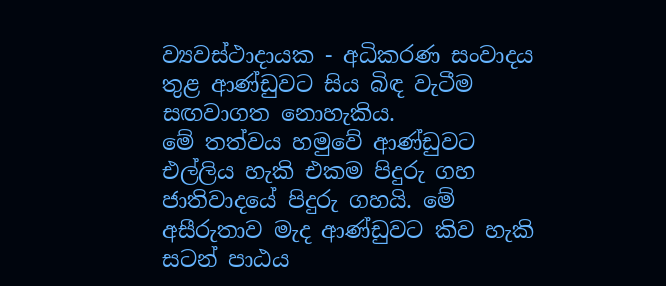ව්‍යවස්ථාදායක - අධිකරණ සංවාදය තුළ ආණ්ඩුවට සිය බිඳ වැටීම සඟවාගත නොහැකිය.
මේ තත්වය හමුවේ ආණ්ඩුවට එල්ලිය හැකි එකම පිදුරු ගහ ජාතිවාදයේ පිදුරු ගහයි. මේ අසීරුතාව මැද ආණ්ඩුවට කිව හැකි සටන් පාඨය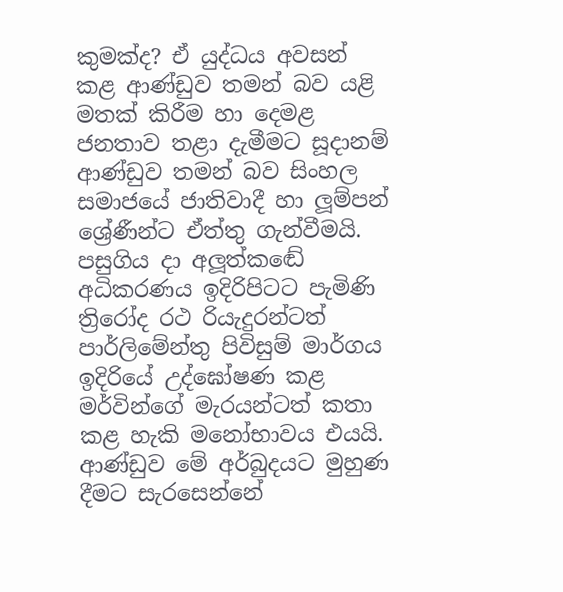කුමක්ද? ඒ යුද්ධය අවසන් කළ ආණ්ඩුව තමන් බව යළි මතක් කිරීම හා දෙමළ ජනතාව තළා දැමීමට සූදානම් ආණ්ඩුව තමන් බව සිංහල සමාජයේ ජාතිවාදී හා ලූම්පන් ශ්‍රේණීන්ට ඒත්තු ගැන්වීමයි. පසුගිය දා අලූත්කඬේ අධිකරණය ඉදිරිපිටට පැමිණි ත්‍රිරෝද රථ රියැදුරන්ටත් පාර්ලිමේන්තු පිවිසුම් මාර්ගය ඉදිරියේ උද්ඝෝෂණ කළ මර්වින්ගේ මැරයන්ටත් කතා කළ හැකි මනෝභාවය එයයි. ආණ්ඩුව මේ අර්බුදයට මුහුණ දීමට සැරසෙන්නේ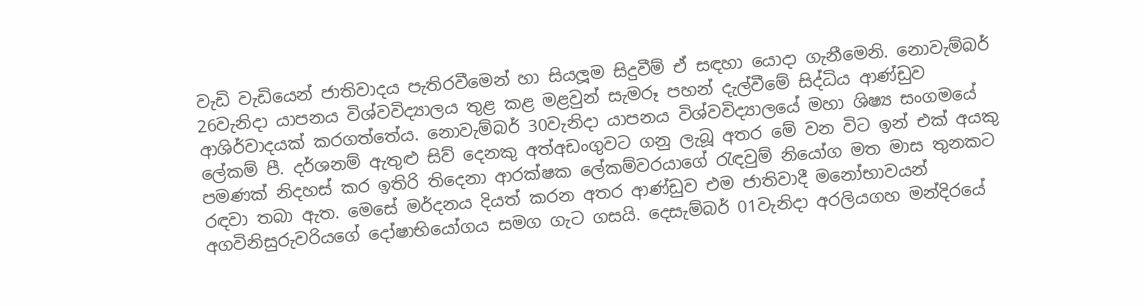වැඩි වැඩියෙන් ජාතිවාදය පැතිරවීමෙන් හා සියලූම සිදුවීම් ඒ සඳහා යොදා ගැනීමෙනි. නොවැම්බර් 26වැනිදා යාපනය විශ්වවිද්‍යාලය තුළ කළ මළවුන් සැමරූ පහන් දැල්වීමේ සිද්ධිය ආණ්ඩුව ආශිර්වාදයක් කරගත්තේය. නොවැම්බර් 30වැනිදා යාපනය විශ්වවිද්‍යාලයේ මහා ශිෂ්‍ය සංගමයේ ලේකම් පී. දර්ශනම් ඇතුළු සිව් දෙනකු අත්අඩංගුවට ගනු ලැබූ අතර මේ වන විට ඉන් එක් අයකු පමණක් නිදහස් කර ඉතිරි තිදෙනා ආරක්ෂක ලේකම්වරයාගේ රැඳවුම් නියෝග මත මාස තුනකට රඳවා තබා ඇත. මෙසේ මර්දනය දියත් කරන අතර ආණ්ඩුව එම ජාතිවාදී මනෝභාවයන් අගවිනිසුරුවරියගේ දෝෂාභියෝගය සමග ගැට ගසයි. දෙසැම්බර් 01වැනිදා අරලියගහ මන්දිරයේ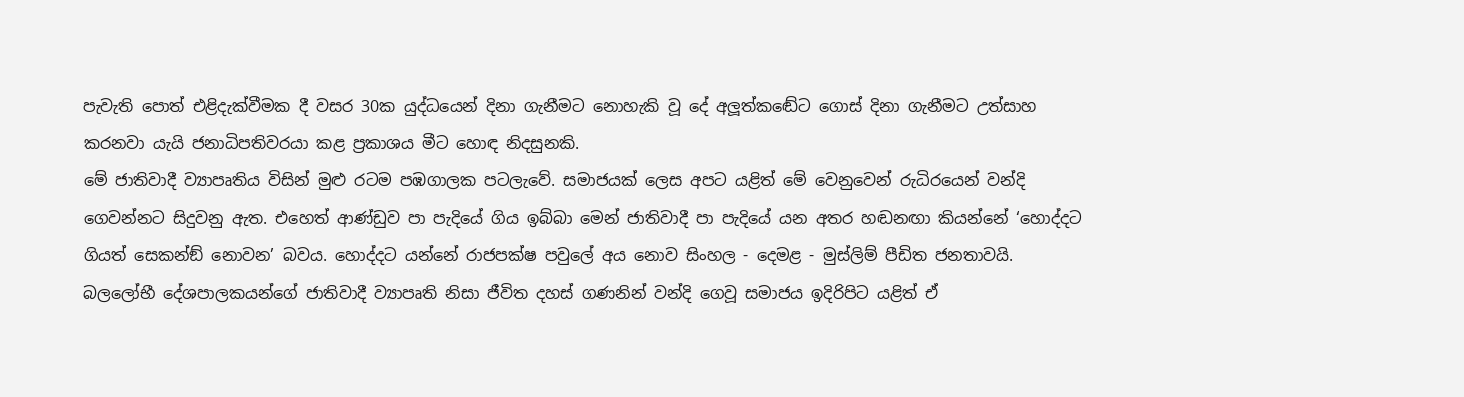පැවැති පොත් එළිදැක්වීමක දී වසර 30ක යුද්ධයෙන් දිනා ගැනීමට නොහැකි වූ දේ අලූත්කඬේට ගොස් දිනා ගැනීමට උත්සාහ කරනවා යැයි ජනාධිපතිවරයා කළ ප්‍රකාශය මීට හොඳ නිදසුනකි.
මේ ජාතිවාදී ව්‍යාපෘතිය විසින් මුළු රටම පඹගාලක පටලැවේ. සමාජයක් ලෙස අපට යළිත් මේ වෙනුවෙන් රුධිරයෙන් වන්දි ගෙවන්නට සිදුවනු ඇත. එහෙත් ආණ්ඩුව පා පැදියේ ගිය ඉබ්බා මෙන් ජාතිවාදී පා පැදියේ යන අතර හඬනඟා කියන්නේ ‘හොද්දට ගියත් සෙකන්ඞ් නොවන’ බවය. හොද්දට යන්නේ රාජපක්ෂ පවුලේ අය නොව සිංහල - දෙමළ - මුස්ලිම් පීඩිත ජනතාවයි. බලලෝභී දේශපාලකයන්ගේ ජාතිවාදී ව්‍යාපෘති නිසා ජීවිත දහස් ගණනින් වන්දි ගෙවූ සමාජය ඉදිරිපිට යළිත් ඒ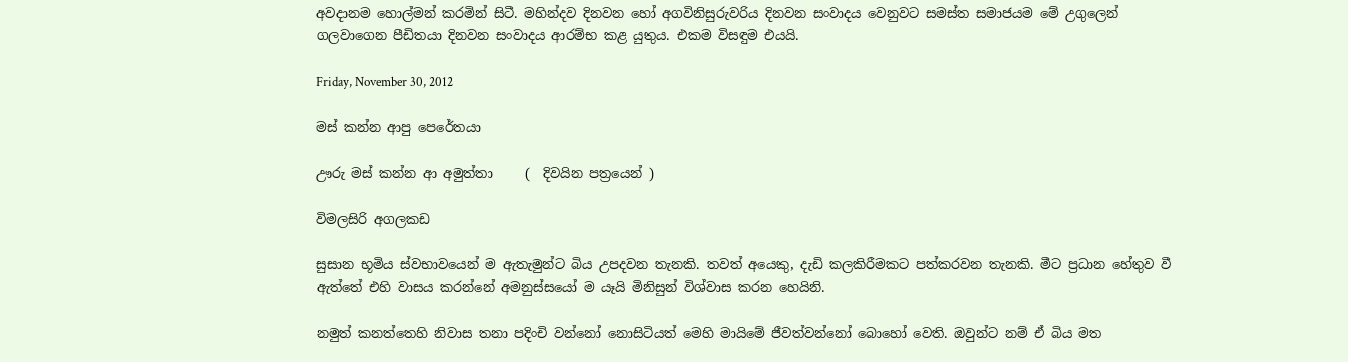අවදානම හොල්මන් කරමින් සිටී. මහින්දව දිනවන හෝ අගවිනිසුරුවරිය දිනවන සංවාදය වෙනුවට සමස්ත සමාජයම මේ උගුලෙන් ගලවාගෙන පීඩිතයා දිනවන සංවාදය ආරම්භ කළ යුතුය. එකම විසඳුම එයයි.

Friday, November 30, 2012

මස් කන්න ආපු පෙරේතයා

ඌරු මස්‌ කන්න ආ අමුත්තා     (  දිවයින පත්‍රයෙන් )

විමලසිරි අගලකඩ

සුසාන භූමිය ස්‌වභාවයෙන් ම ඇතැමුන්ට බිය උපදවන තැනකි. තවත් අයෙකු, දැඩි කලකිරීමකට පත්කරවන තැනකි. මීට ප්‍රධාන හේතුව වී ඇත්තේ එහි වාසය කරන්නේ අමනුස්‌සයෝ ම යෑයි මිනිසුන් විශ්වාස කරන හෙයිනි.

නමුත් කනත්තෙහි නිවාස තනා පදිංචි වන්නෝ නොසිටියත් මෙහි මායිමේ ජීවත්වන්නෝ බොහෝ වෙති. ඔවුන්ට නම් ඒ බිය මත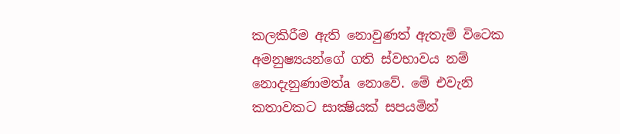කලකිරීම ඇති නොවුණත් ඇතැම් විටෙක අමනුෂ්‍යයන්ගේ ගති ස්‌වභාවය නම් නොදැනුණාමත්a නොවේ. මේ එවැනි කතාවකට සාක්‍ෂියක්‌ සපයමින්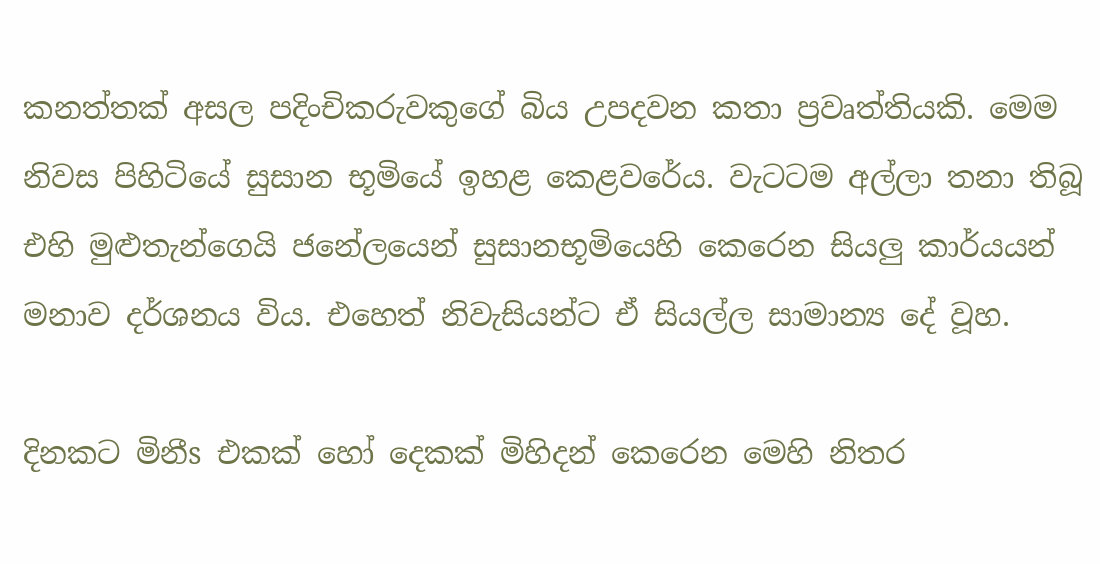කනත්තක්‌ අසල පදිංචිකරුවකුගේ බිය උපදවන කතා ප්‍රවෘත්තියකි. මෙම නිවස පිහිටියේ සුසාන භූමියේ ඉහළ කෙළවරේය. වැටටම අල්ලා තනා තිබූ එහි මුළුතැන්ගෙයි ජනේලයෙන් සුසානභූමියෙහි කෙරෙන සියලු කාර්යයන් මනාව දර්ශනය විය. එහෙත් නිවැසියන්ට ඒ සියල්ල සාමාන්‍ය දේ වූහ.

දිනකට මිනීs එකක්‌ හෝ දෙකක්‌ මිහිදන් කෙරෙන මෙහි නිතර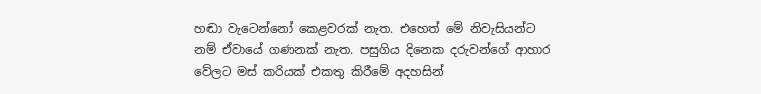හඬා වැටෙන්නෝ කෙළවරක්‌ නැත. එහෙත් මේ නිවැසියන්ට නම් ඒවායේ ගණනක්‌ නැත. පසුගිය දිනෙක දරුවන්ගේ ආහාර වේලට මස්‌ කරියක්‌ එකතු කිරීමේ අදහසින්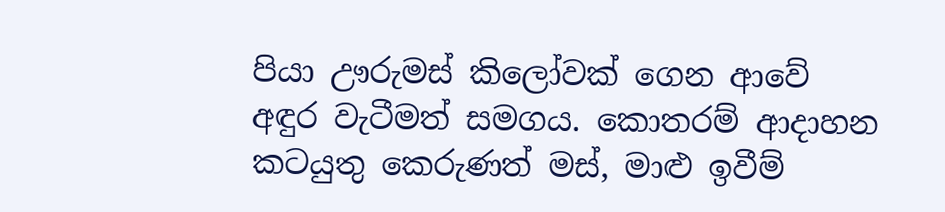පියා ඌරුමස්‌ කිලෝවක්‌ ගෙන ආවේ අඳුර වැටීමත් සමගය. කොතරම් ආදාහන කටයුතු කෙරුණත් මස්‌, මාළු ඉවීම්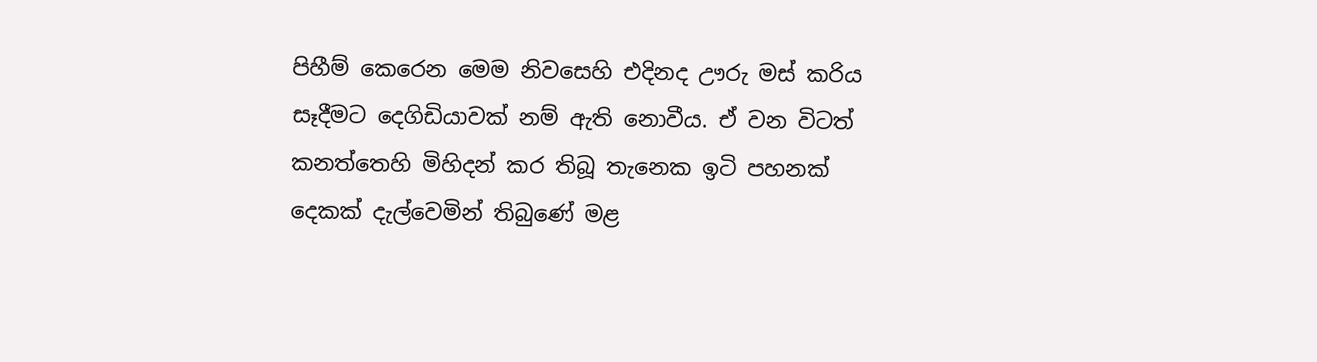පිහීම් කෙරෙන මෙම නිවසෙහි එදිනද ඌරු මස්‌ කරිය සෑදීමට දෙගිඩියාවක්‌ නම් ඇති නොවීය. ඒ වන විටත් කනත්තෙහි මිහිදන් කර තිබූ තැනෙක ඉටි පහනක්‌ දෙකක්‌ දැල්වෙමින් තිබුණේ මළ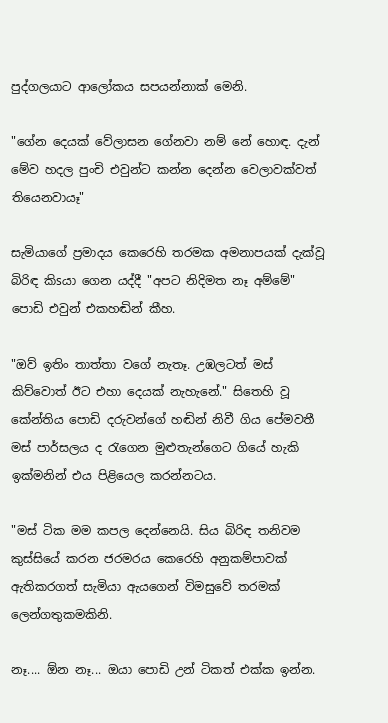පුද්ගලයාට ආලෝකය සපයන්නාක්‌ මෙනි.

"ගේන දෙයක්‌ වේලාසන ගේනවා නම් නේ හොඳ. දැන් මේව හදල පුංචි එවුන්ට කන්න දෙන්න වෙලාවක්‌වත් තියෙනවායෑ"

සැමියාගේ ප්‍රමාදය කෙරෙහි තරමක අමනාපයක්‌ දැක්‌වූ බිරිඳ කිsයා ගෙන යද්දී "අපට නිදිමත නෑ අම්මේ" පොඩි එවුන් එකහඬින් කීහ.

"ඔව් ඉතිං තාත්තා වගේ නැතෑ. උඹලටත් මස්‌ කිව්වොත් ඊට එහා දෙයක්‌ නැහැනේ." සිතෙහි වූ කේන්තිය පොඩි දරුවන්ගේ හඬින් නිවී ගිය පේමවතී මස්‌ පාර්සලය ද රැගෙන මුළුතැන්ගෙට ගියේ හැකි ඉක්‌මනින් එය පිළියෙල කරන්නටය.

"මස්‌ ටික මම කපල දෙන්නෙයි. සිය බිරිඳ තනිවම කුස්‌සියේ කරන ජරමරය කෙරෙහි අනුකම්පාවක්‌ ඇතිකරගත් සැමියා ඇයගෙන් විමසුවේ තරමක්‌ ලෙන්ගතුකමකිනි.

නෑ.... ඕන නෑ... ඔයා පොඩි උන් ටිකත් එක්‌ක ඉන්න.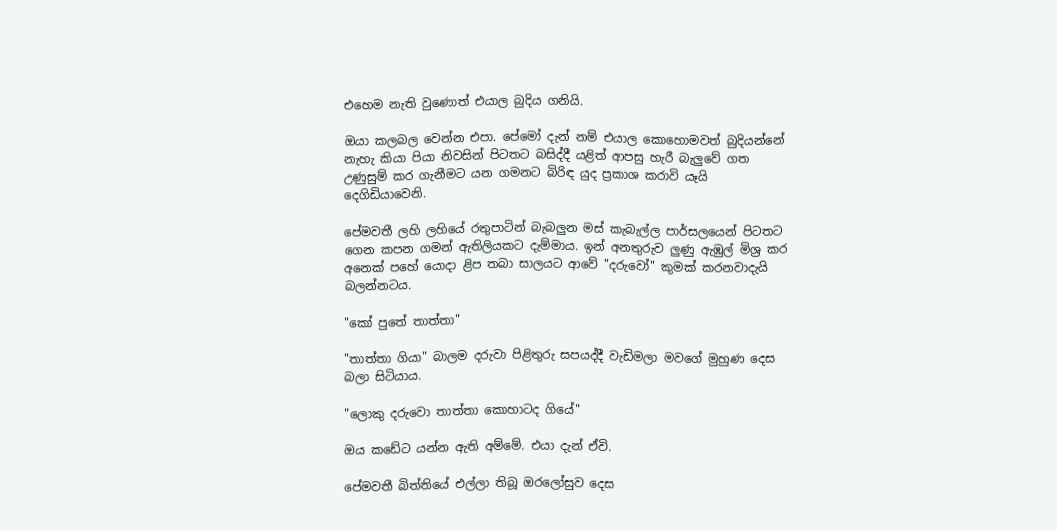එහෙම නැති වුණොත් එයාල බුදිය ගනියි.

ඔයා කලබල වෙන්න එපා. පේමෝ දැන් නම් එයාල කොහොමවත් බුදියන්නේ නැහැ කියා පියා නිවසින් පිටතට බසිද්දී යළිත් ආපසු හැරී බැලුවේ ගත උණුසුම් කර ගැනීමට යන ගමනට බිරිඳ යුද ප්‍රකාශ කරාවි යෑයි දෙගිඩියාවෙනි.

පේමවතී ලහි ලහියේ රතුපාටින් බැබලුන මස්‌ කැබැල්ල පාර්සලයෙන් පිටතට ගෙන කපන ගමන් ඇතිලියකට දැම්මාය. ඉන් අනතුරුව ලුණු ඇඹුල් මිශ්‍ර කර අනෙක්‌ පහේ යොදා ළිප තබා සාලයට ආවේ "දරුවෝ" කුමක්‌ කරනවාදැයි බලන්නටය.

"කෝ පුතේ තාත්තා"

"තාත්තා ගියා" බාලම දරුවා පිළිතුරු සපයද්දී වැඩිමලා මවගේ මුහුණ දෙස බලා සිටියාය.

"ලොකු දරුවො තාත්තා කොහාටද ගියේ"

ඔය කඩේට යන්න ඇති අම්මේ. එයා දැන් ඒවි.

පේමවතී බිත්තියේ එල්ලා තිබූ ඔරලෝසුව දෙස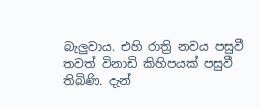බැලුවාය. එහි රාත්‍රි නවය පසුවී තවත් විනාඩි කිහිපයක්‌ පසුවී තිබිණි. දැන්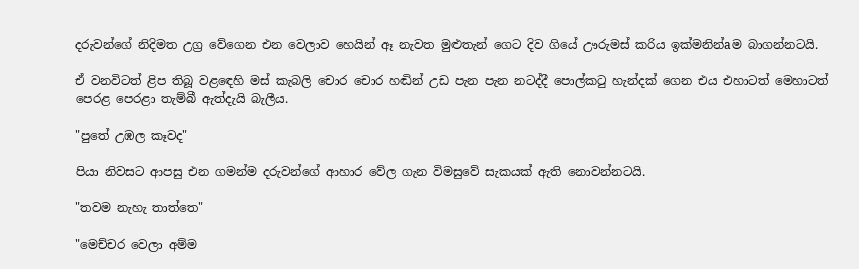දරුවන්ගේ නිදිමත උග්‍ර වේගෙන එන වෙලාව හෙයින් ඈ නැවත මුළුතැන් ගෙට දිව ගියේ ඌරුමස්‌ කරිය ඉක්‌මනින්aම බාගන්නටයි.

ඒ වනවිටත් ළිප තිබූ වළඳෙහි මස්‌ කැබලි චොර චොර හඬින් උඩ පැන පැන නටද්දී පොල්කටු හැන්දක්‌ ගෙන එය එහාටත් මෙහාටත් පෙරළ පෙරළා තැම්බී ඇත්දැයි බැලීය.

"පුතේ උඹල කෑවද"

පියා නිවසට ආපසු එන ගමන්ම දරුවන්ගේ ආහාර වේල ගැන විමසුවේ සැකයක්‌ ඇති නොවන්නටයි.

"තවම නැහැ තාත්තෙ"

"මෙච්චර වෙලා අම්ම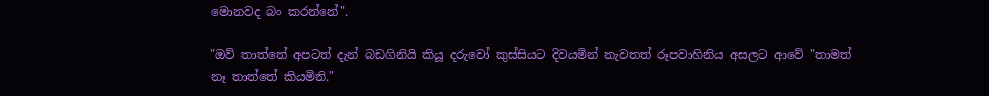මොනවද බං කරන්නේ".

"ඔව් තාත්තේ අපටත් දැන් බඩගිනියි කියූ දරුවෝ කුස්‌සියට දිවයමින් නැවතත් රූපවාහිනිය අසලට ආවේ "තාමත් නෑ තාත්තේ කියමිනි."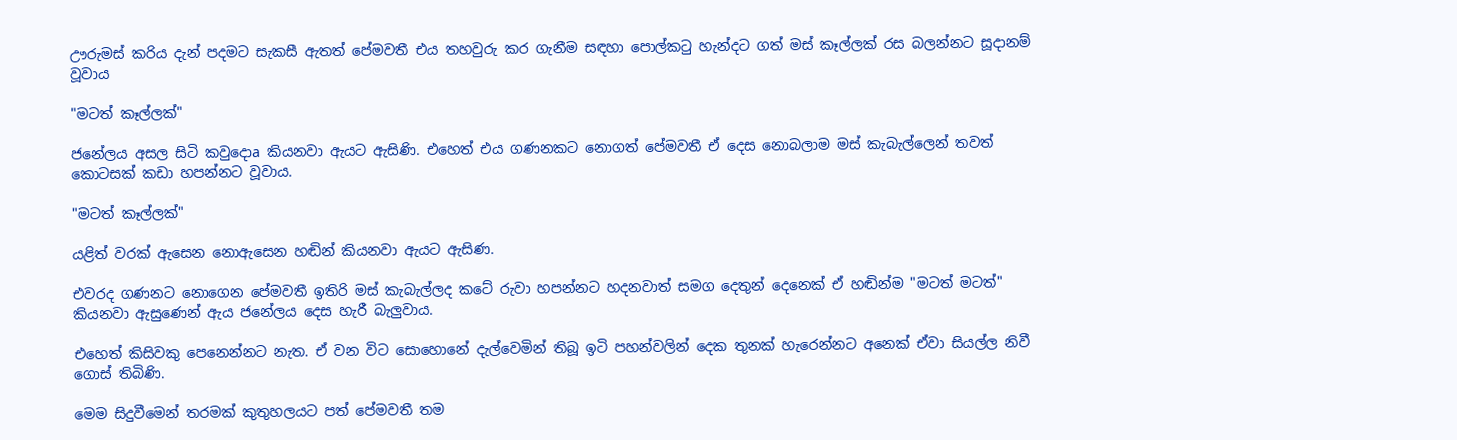ඌරුමස්‌ කරිය දැන් පදමට සැකසී ඇතත් පේමවතී එය තහවුරු කර ගැනීම සඳහා පොල්කටු හැන්දට ගත් මස්‌ කෑල්ලක්‌ රස බලන්නට සූදානම් වූවාය

"මටත් කෑල්ලක්‌"

ජනේලය අසල සිටි කවුදොa කියනවා ඇයට ඇසිණි. එහෙත් එය ගණනකට නොගත් පේමවතී ඒ දෙස නොබලාම මස්‌ කැබැල්ලෙන් තවත් කොටසක්‌ කඩා හපන්නට වූවාය.

"මටත් කෑල්ලක්‌"

යළිත් වරක්‌ ඇසෙන නොඇසෙන හඬින් කියනවා ඇයට ඇසිණ.

එවරද ගණනට නොගෙන පේමවතී ඉතිරි මස්‌ කැබැල්ලද කටේ රුවා හපන්නට හදනවාත් සමග දෙතුන් දෙනෙක්‌ ඒ හඬින්ම "මටත් මටත්" කියනවා ඇසුණෙන් ඇය ජනේලය දෙස හැරී බැලුවාය.

එහෙත් කිසිවකු පෙනෙන්නට නැත. ඒ වන විට සොහොනේ දැල්වෙමින් තිබූ ඉටි පහන්වලින් දෙක තුනක්‌ හැරෙන්නට අනෙක්‌ ඒවා සියල්ල නිවී ගොස්‌ තිබිණි.

මෙම සිදුවීමෙන් තරමක්‌ කුතුහලයට පත් පේමවතී තම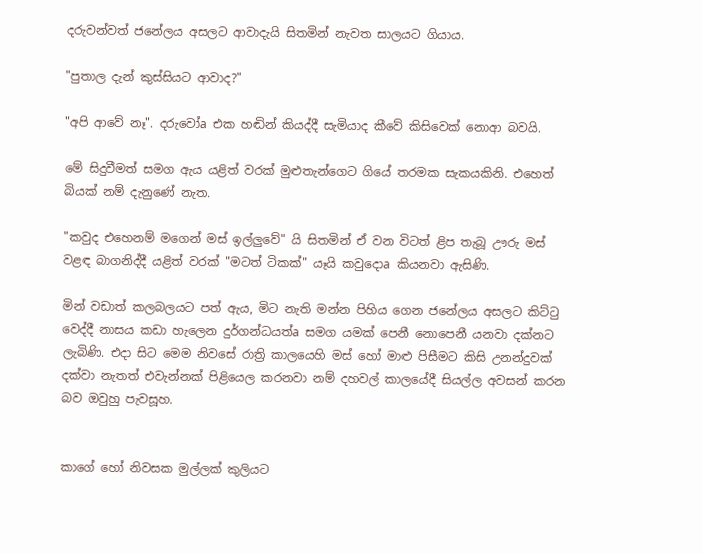දරුවන්වත් ජනේලය අසලට ආවාදැයි සිතමින් නැවත සාලයට ගියාය.

"පුතාල දැන් කුස්‌සියට ආවාද?"

"අපි ආවේ නෑ". දරුවෝa එක හඬින් කියද්දී සැමියාද කීවේ කිසිවෙක්‌ නොආ බවයි.

මේ සිදුවීමත් සමග ඇය යළිත් වරක්‌ මුළුතැන්ගෙට ගියේ තරමක සැකයකිනි. එහෙත් බියක්‌ නම් දැනුණේ නැත.

"කවුද එහෙනම් මගෙන් මස්‌ ඉල්ලුවේ" යි සිතමින් ඒ වන විටත් ළිප තැබූ ඌරු මස්‌ වළඳ බාගනිද්දී යළිත් වරක්‌ "මටත් ටිකක්‌" යෑයි කවුදොa කියනවා ඇසිණි.

මින් වඩාත් කලබලයට පත් ඇය, මිට නැති මන්න පිහිය ගෙන ජනේලය අසලට කිට්‌ටු වෙද්දී නාසය කඩා හැලෙන දුර්ගන්ධයත්a සමග යමක්‌ පෙනී නොපෙනී යනවා දක්‌නට ලැබිණි. එදා සිට මෙම නිවසේ රාත්‍රි කාලයෙහි මස්‌ හෝ මාළු පිසීමට කිසි උනන්දුවක්‌ දක්‌වා නැතත් එවැන්නක්‌ පිළියෙල කරනවා නම් දහවල් කාලයේදී සියල්ල අවසන් කරන බව ඔවුහු පැවසූහ.


කාගේ හෝ නිවසක මුල්ලක් කුලියට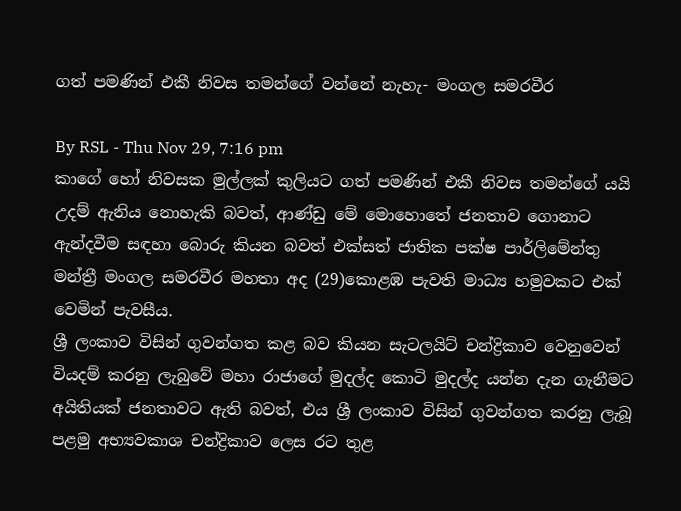ගත් පමණින් එකී නිවස තමන්ගේ වන්නේ නැහැ- මංගල සමරවීර

By RSL - Thu Nov 29, 7:16 pm
කාගේ හෝ නිවසක මුල්ලක් කුලියට ගත් පමණින් එකී නිවස තමන්ගේ යයි උදම් ඇනිය නොහැකි බවත්, ආණ්ඩු මේ මොහොතේ ජනතාව ගොනාට ඇන්දවීම සඳහා බොරු කියන බවත් එක්සත් ජාතික පක්ෂ පාර්ලිමේන්තු මන්ත්‍රී මංගල සමරවීර මහතා අද (29)කොළඹ පැවති මාධ්‍ය හමුවකට එක් වෙමින් පැවසීය.
ශ්‍රී ලංකාව විසින් ගුවන්ගත කළ බව කියන සැටලයිට් චන්ද්‍රිකාව වෙනුවෙන් වියදම් කරනු ලැබුවේ මහා රාජා‍ගේ මුදල්ද කොටි මුදල්ද යන්න දැන ගැනීමට අයිතියක් ජනතාවට ඇති බවත්, එය ශ්‍රී ලංකාව විසින් ගුවන්ගත කරනු ලැබූ පළමු අභ්‍යවකාශ චන්ද්‍රිකාව ලෙස රට තුළ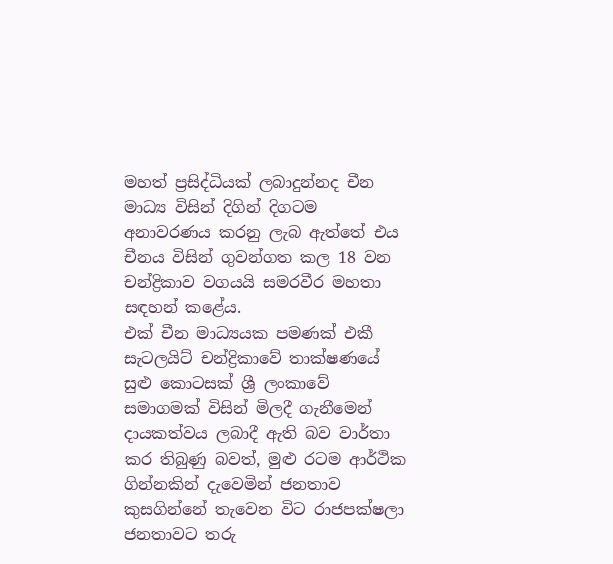මහත් ප්‍රසිද්ධියක් ලබාදුන්නද චීන මාධ්‍ය විසින් දිගින් දිගටම අනාවරණය කරනු ලැබ ඇත්තේ එය චීනය විසින් ගුවන්ගත කල 18 වන චන්ද්‍රිකාව වගයයි සමරවීර මහතා සඳහන් කළේය.
එක් චීන මාධ්‍යයක පමණක් එකී සැටලයිට් චන්ද්‍රිකාවේ තාක්ෂණයේ සුළු කොටසක් ශ්‍රී ලංකාවේ සමාගමක් විසින් මිලදී ගැනීමෙන් දායකත්වය ලබාදී ඇති බව වාර්තා කර තිබුණු බවත්, මුළු රටම ආර්ථික ගින්නකින් දැවෙමින් ජනතාව කුසගින්නේ තැවෙන විට රාජපක්ෂලා ජනතාවට තරු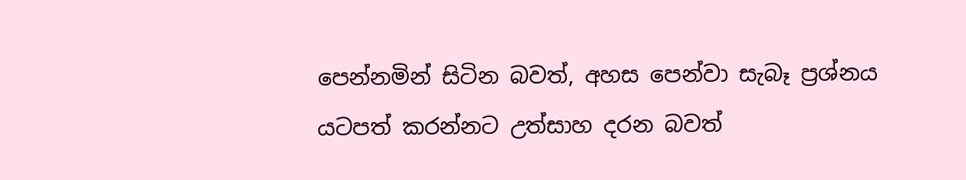පෙන්නමින් සිටින බවත්, අහස පෙන්වා සැබෑ ප්‍රශ්නය යටපත් කරන්නට උත්සාහ දරන බවත්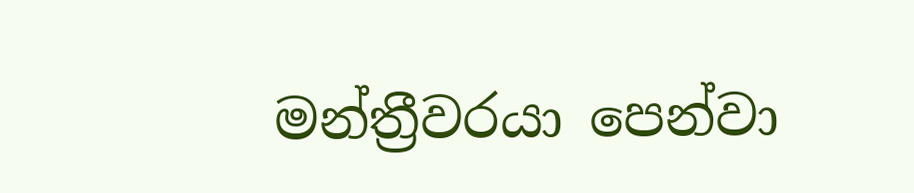මන්ත්‍රීවරයා පෙන්වා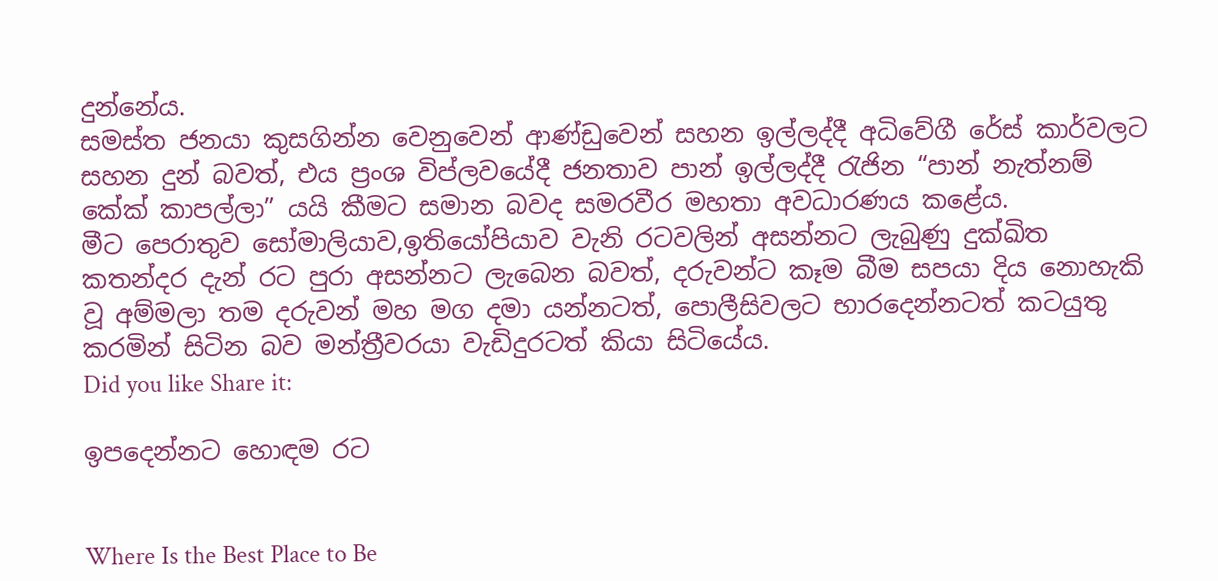දුන්නේය.
සමස්ත ජනයා කුසගින්න වෙනුවෙන් ආණ්ඩුවෙන් සහන ඉල්ලද්දී අධිවේගී රේස් කාර්වලට සහන දුන් බවත්, එය ප්‍රංශ විප්ලවයේදී ජනතාව පාන් ඉල්ලද්දී රැජින “පාන් නැත්නම් කේක් කාපල්ලා” යයි කීමට සමාන බවද සමරවීර මහතා අවධාරණය කළේය.
මීට පෙරාතුව සෝමාලියාව,ඉතියෝපියාව වැනි රටවලින් අසන්නට ලැබුණු දුක්ඛිත කතන්දර දැන් රට පුරා අසන්නට ලැබෙන බවත්, දරුවන්ට කෑම බීම සපයා දිය නොහැකි වූ අම්මලා තම දරුවන් මහ මග දමා යන්නටත්, පොලීසිවලට භාරදෙන්නටත් කටයුතු කරමින් සිටින බව මන්ත්‍රීවරයා වැඩිදුරටත් කියා සිටියේය.
Did you like Share it:

ඉපදෙන්නට හොඳම රට


Where Is the Best Place to Be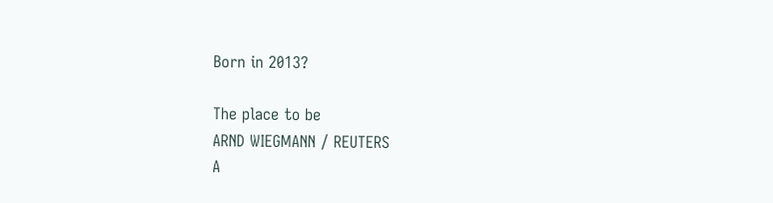Born in 2013?

The place to be
ARND WIEGMANN / REUTERS
A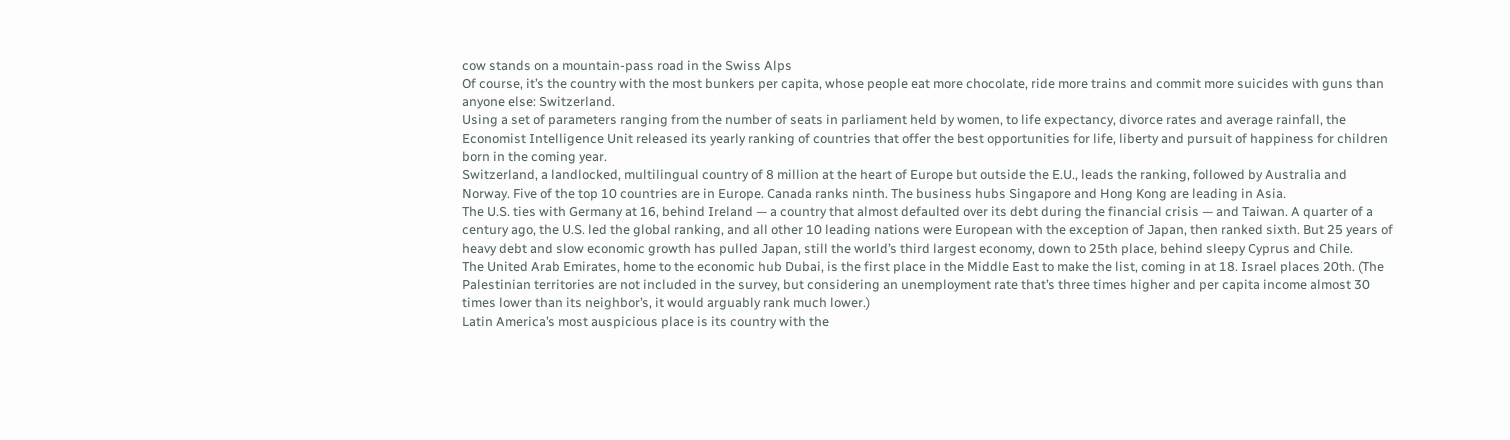cow stands on a mountain-pass road in the Swiss Alps
Of course, it’s the country with the most bunkers per capita, whose people eat more chocolate, ride more trains and commit more suicides with guns than anyone else: Switzerland.
Using a set of parameters ranging from the number of seats in parliament held by women, to life expectancy, divorce rates and average rainfall, the Economist Intelligence Unit released its yearly ranking of countries that offer the best opportunities for life, liberty and pursuit of happiness for children born in the coming year.
Switzerland, a landlocked, multilingual country of 8 million at the heart of Europe but outside the E.U., leads the ranking, followed by Australia and Norway. Five of the top 10 countries are in Europe. Canada ranks ninth. The business hubs Singapore and Hong Kong are leading in Asia.
The U.S. ties with Germany at 16, behind Ireland — a country that almost defaulted over its debt during the financial crisis — and Taiwan. A quarter of a century ago, the U.S. led the global ranking, and all other 10 leading nations were European with the exception of Japan, then ranked sixth. But 25 years of heavy debt and slow economic growth has pulled Japan, still the world’s third largest economy, down to 25th place, behind sleepy Cyprus and Chile.
The United Arab Emirates, home to the economic hub Dubai, is the first place in the Middle East to make the list, coming in at 18. Israel places 20th. (The Palestinian territories are not included in the survey, but considering an unemployment rate that’s three times higher and per capita income almost 30 times lower than its neighbor’s, it would arguably rank much lower.)
Latin America’s most auspicious place is its country with the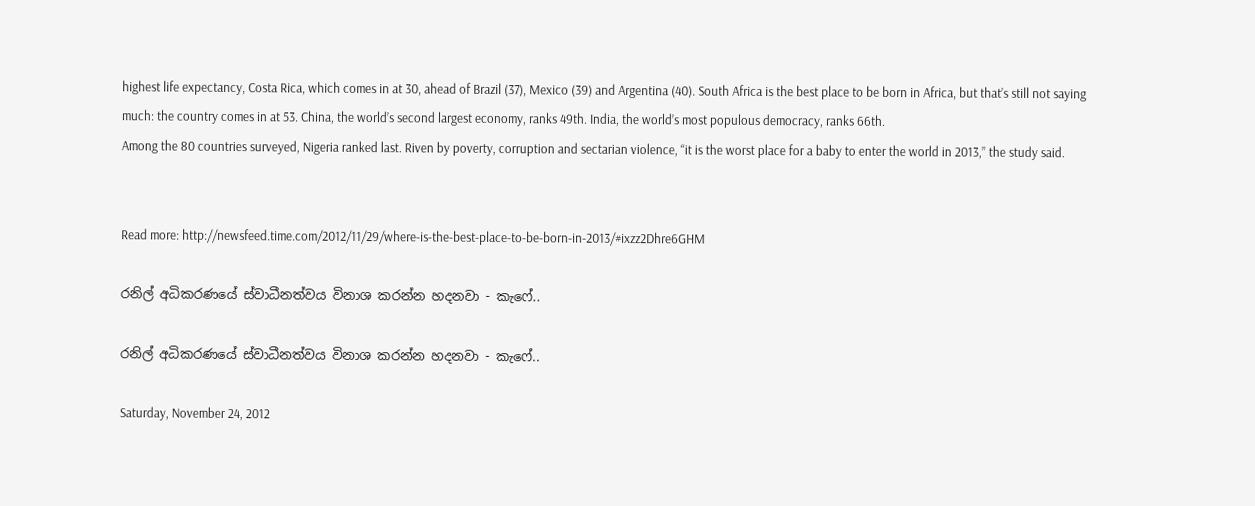highest life expectancy, Costa Rica, which comes in at 30, ahead of Brazil (37), Mexico (39) and Argentina (40). South Africa is the best place to be born in Africa, but that’s still not saying much: the country comes in at 53. China, the world’s second largest economy, ranks 49th. India, the world’s most populous democracy, ranks 66th.
Among the 80 countries surveyed, Nigeria ranked last. Riven by poverty, corruption and sectarian violence, “it is the worst place for a baby to enter the world in 2013,” the study said.


Read more: http://newsfeed.time.com/2012/11/29/where-is-the-best-place-to-be-born-in-2013/#ixzz2Dhre6GHM

රනිල් අධිකරණයේ ස්වාධීනත්වය විනාශ කරන්න හදනවා - කැෆේ..

රනිල් අධිකරණයේ ස්වාධීනත්වය විනාශ කරන්න හදනවා - කැෆේ..

Saturday, November 24, 2012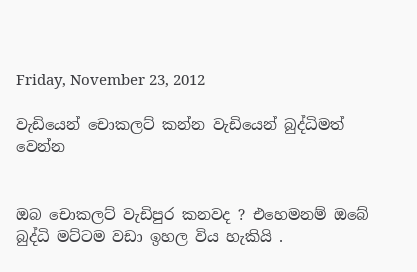Friday, November 23, 2012

වැඩියෙන් චොකලට් කන්න වැඩියෙන් බුද්ධිමත් වෙන්න


ඔබ චොකලට් වැඩිපුර කනවද ? එහෙමනම් ඔබේ බුද්ධි මට්ටම වඩා ඉහල විය හැකියි .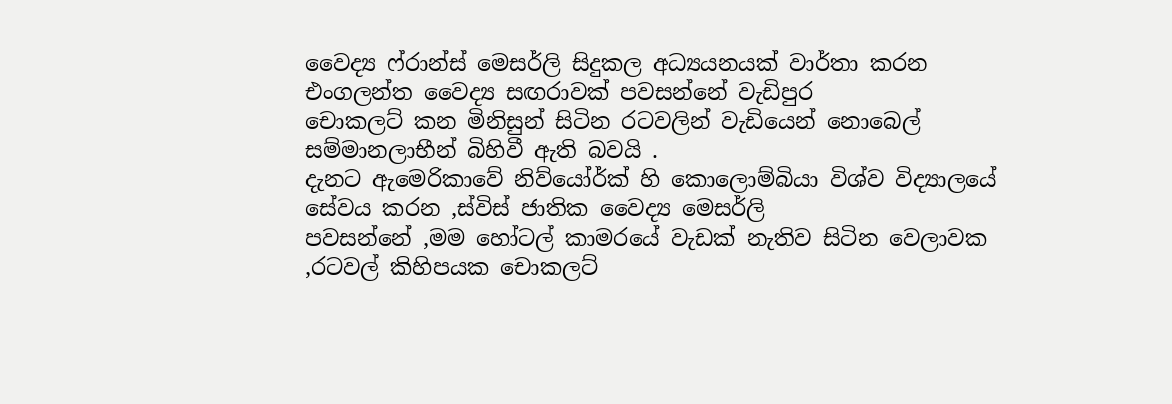වෛද්‍ය ෆ්රාන්ස් මෙසර්ලි සිදුකල අධ්‍යයනයක් වාර්තා කරන එංගලන්ත වෛද්‍ය සඟරාවක් පවසන්නේ වැඩිපුර
චොකලට් කන මිනිසුන් සිටින රටවලින් වැඩියෙන් නොබෙල් සම්මානලාභීන් බිහිවී ඇති බවයි .
දැනට ඇමෙරිකාවේ නිව්යෝර්ක් හි කොලොම්බියා විශ්ව විද්‍යාලයේ සේවය කරන ,ස්විස් ජාතික වෛද්‍ය මෙසර්ලි
පවසන්නේ ,මම හෝටල් කාමරයේ වැඩක් නැතිව සිටින වෙලාවක ,රටවල් කිහිපයක චොකලට්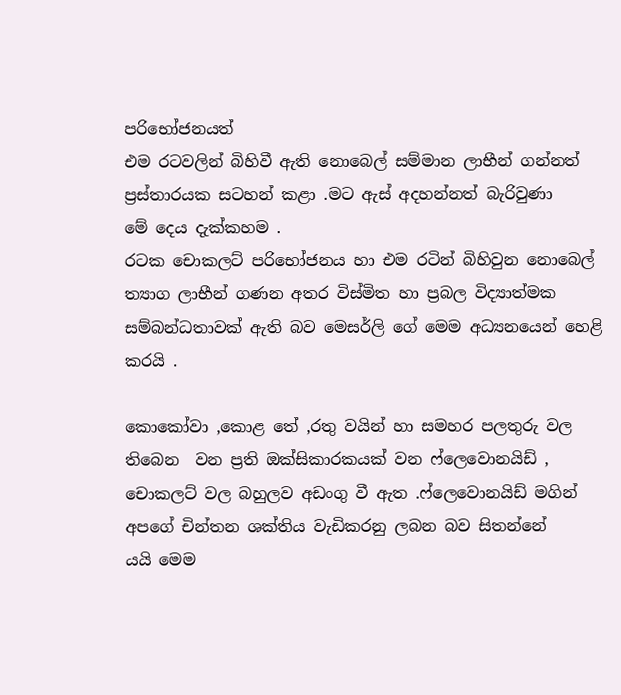පරිභෝජනයත්
එම රටවලින් බිහිවී ඇති නොබෙල් සම්මාන ලාභීන් ගන්නත් ප්‍රස්තාරයක සටහන් කළා .මට ඇස් අදහන්නත් බැරිවුණා
මේ දෙය දැක්කහම .
රටක චොකලට් පරිභෝජනය හා එම රටින් බිහිවුන නොබෙල් ත්‍යාග ලාභීන් ගණන අතර විස්මිත හා ප්‍රබල විද්‍යාත්මක
සම්බන්ධතාවක් ඇති බව මෙසර්ලි ගේ මෙම අධ්‍යනයෙන් හෙළි කරයි .

කොකෝවා ,කොළ තේ ,රතු වයින් හා සමහර පලතුරු වල තිබෙන  වන ප්‍රති ඔක්සිකාරකයක් වන ෆ්ලෙවොනයිඩ් ,
චොකලට් වල බහුලව අඩංගු වී ඇත .ෆ්ලෙවොනයිඩ් මගින් අපගේ චින්තන ශක්තිය වැඩිකරනු ලබන බව සිතන්නේ
යයි මෙම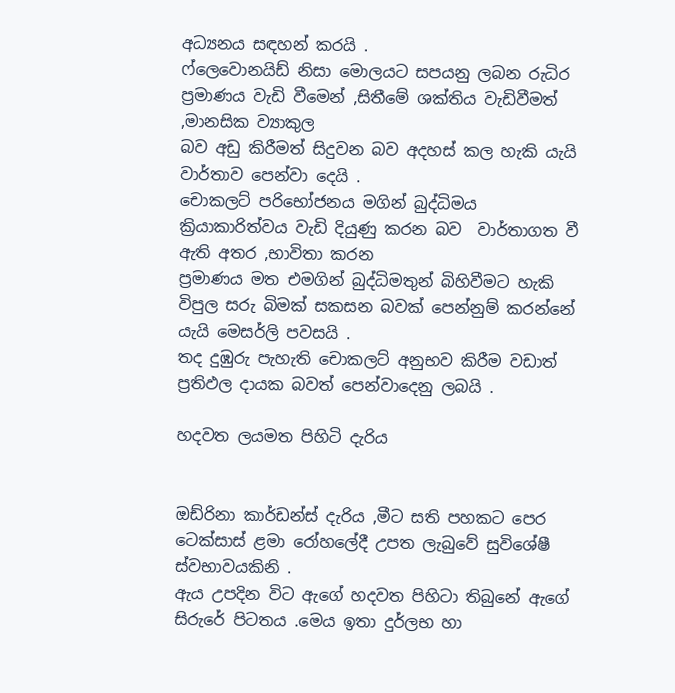අධ්‍යනය සඳහන් කරයි .
ෆ්ලෙවොනයිඩ් නිසා මොලයට සපයනු ලබන රුධිර ප්‍රමාණය වැඩි වීමෙන් ,සිතීමේ ශක්තිය වැඩිවීමත් ,මානසික ව්‍යාකුල
බව අඩු කිරීමත් සිදුවන බව අදහස් කල හැකි යැයි වාර්තාව පෙන්වා දෙයි .
චොකලට් පරිභෝජනය මගින් බුද්ධිමය ක්‍රියාකාරිත්වය වැඩි දියුණු කරන බව  වාර්තාගත වී ඇති අතර ,භාවිතා කරන
ප්‍රමාණය මත එමගින් බුද්ධිමතුන් බිහිවීමට හැකි විපුල සරු බිමක් සකසන බවක් පෙන්නුම් කරන්නේ යැයි මෙසර්ලි පවසයි .
තද දුඹුරු පැහැති චොකලට් අනුභව කිරීම වඩාත් ප්‍රතිඵල දායක බවත් පෙන්වාදෙනු ලබයි .

හදවත ලයමත පිහිටි දැරිය


ඔඩ්රිනා කාර්ඩන්ස් දැරිය ,මීට සති පහකට පෙර ටෙක්සාස් ළමා රෝහලේදී උපත ලැබුවේ සුවිශේෂී ස්වභාවයකිනි .
ඇය උපදින විට ඇගේ හදවත පිහිටා තිබුනේ ඇගේ සිරුරේ පිටතය .මෙය ඉතා දුර්ලභ හා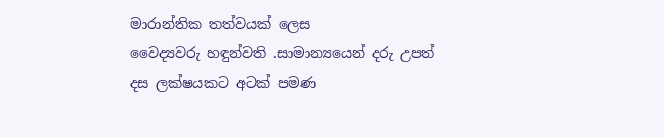මාරාන්තික තත්වයක් ලෙස
වෛද්‍යවරු හඳුන්වති .සාමාන්‍යයෙන් දරු උපත් දස ලක්ෂයකට අටක් පමණ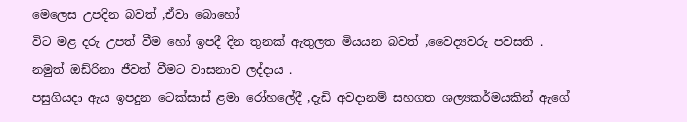මෙලෙස උපදින බවත් ,ඒවා බොහෝ
විට මළ දරු උපත් වීම හෝ ඉපදී දින තුනක් ඇතුලත මියයන බවත් ,වෛද්‍යවරු පවසති .
නමුත් ඔඩ්රිනා ජීවත් වීමට වාසනාව ලද්දාය .
පසුගියදා ඇය ඉපදුන ටෙක්සාස් ළමා රෝහලේදී ,දැඩි අවදානම් සහගත ශල්‍යකර්මයකින් ඇගේ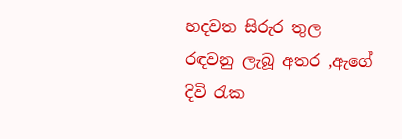හදවත සිරුර තුල
රඳවනු ලැබූ අතර ,ඇගේ දිවි රැක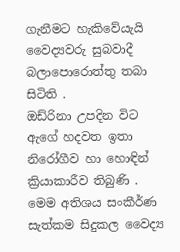ගැනීමට හැකිවේයැයි වෛද්‍යවරු සුබවාදී බලාපොරොත්තු තබා සිටිති .
ඔඩ්රිනා උපදින විට ඇගේ හදවත ඉතා නිරෝගීව හා හොඳින් ක්‍රියාකාරීව තිබුණි .
මෙම අතිශය සංකීර්ණ සැත්කම සිදුකල වෛද්‍ය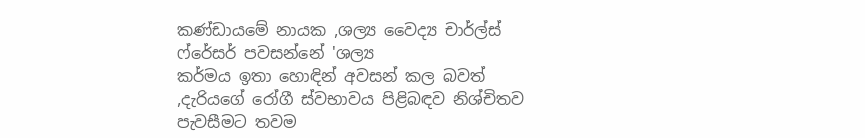කණ්ඩායමේ නායක ,ශල්‍ය වෛද්‍ය චාර්ල්ස් ෆ්රේසර් පවසන්නේ 'ශල්‍ය
කර්මය ඉතා හොඳින් අවසන් කල බවත් ,දැරියගේ රෝගී ස්වභාවය පිළිබඳව නිශ්චිතව පැවසීමට තවම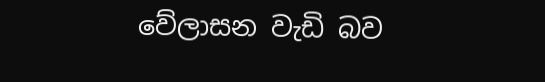වේලාසන වැඩි බව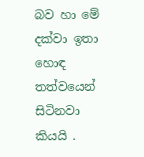බව හා මේ දක්වා ඉතා හොඳ තත්වයෙන් සිටිනවා කියයි .